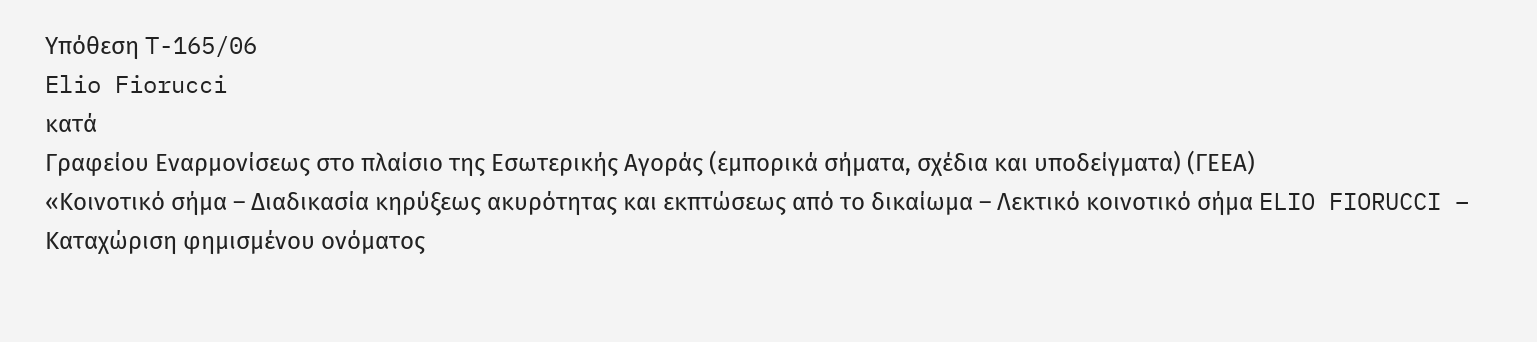Υπόθεση T-165/06
Elio Fiorucci
κατά
Γραφείου Εναρμονίσεως στο πλαίσιο της Εσωτερικής Αγοράς (εμπορικά σήματα, σχέδια και υποδείγματα) (ΓΕΕΑ)
«Κοινοτικό σήμα – Διαδικασία κηρύξεως ακυρότητας και εκπτώσεως από το δικαίωμα – Λεκτικό κοινοτικό σήμα ELIO FIORUCCI – Καταχώριση φημισμένου ονόματος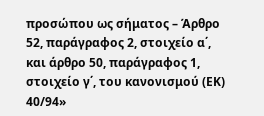προσώπου ως σήματος – Άρθρο 52, παράγραφος 2, στοιχείο α΄, και άρθρο 50, παράγραφος 1, στοιχείο γ΄, του κανονισμού (ΕΚ) 40/94»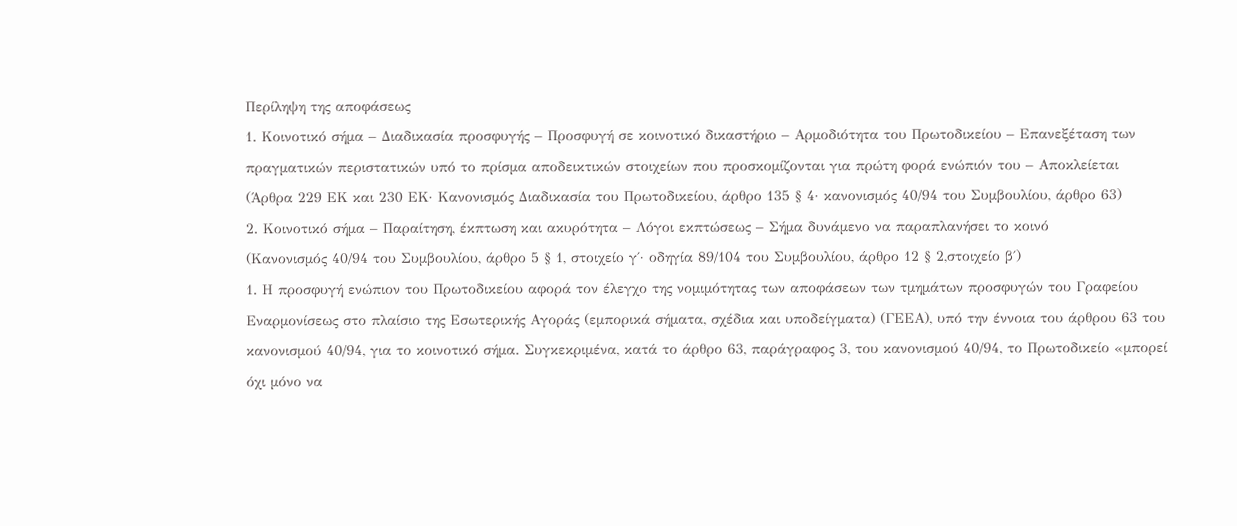Περίληψη της αποφάσεως
1. Κοινοτικό σήμα – Διαδικασία προσφυγής – Προσφυγή σε κοινοτικό δικαστήριο – Αρμοδιότητα του Πρωτοδικείου – Επανεξέταση των πραγματικών περιστατικών υπό το πρίσμα αποδεικτικών στοιχείων που προσκομίζονται για πρώτη φορά ενώπιόν του – Αποκλείεται
(Άρθρα 229 ΕΚ και 230 ΕΚ· Κανονισμός Διαδικασία του Πρωτοδικείου, άρθρο 135 § 4· κανονισμός 40/94 του Συμβουλίου, άρθρο 63)
2. Κοινοτικό σήμα – Παραίτηση, έκπτωση και ακυρότητα – Λόγοι εκπτώσεως – Σήμα δυνάμενο να παραπλανήσει το κοινό
(Κανονισμός 40/94 του Συμβουλίου, άρθρο 5 § 1, στοιχείο γ΄· οδηγία 89/104 του Συμβουλίου, άρθρο 12 § 2,στοιχείο β΄)
1. Η προσφυγή ενώπιον του Πρωτοδικείου αφορά τον έλεγχο της νομιμότητας των αποφάσεων των τμημάτων προσφυγών του Γραφείου Εναρμονίσεως στο πλαίσιο της Εσωτερικής Αγοράς (εμπορικά σήματα, σχέδια και υποδείγματα) (ΓΕΕΑ), υπό την έννοια του άρθρου 63 του κανονισμού 40/94, για το κοινοτικό σήμα. Συγκεκριμένα, κατά το άρθρο 63, παράγραφος 3, του κανονισμού 40/94, το Πρωτοδικείο «μπορεί όχι μόνο να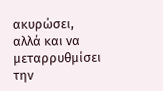ακυρώσει, αλλά και να μεταρρυθμίσει την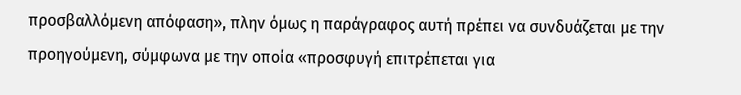προσβαλλόμενη απόφαση», πλην όμως η παράγραφος αυτή πρέπει να συνδυάζεται με την προηγούμενη, σύμφωνα με την οποία «προσφυγή επιτρέπεται για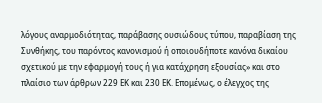λόγους αναρμοδιότητας, παράβασης ουσιώδους τύπου, παραβίαση της Συνθήκης, του παρόντος κανονισμού ή οποιουδήποτε κανόνα δικαίου σχετικού με την εφαρμογή τους ή για κατάχρηση εξουσίας» και στο πλαίσιο των άρθρων 229 ΕΚ και 230 ΕΚ. Επομένως, ο έλεγχος της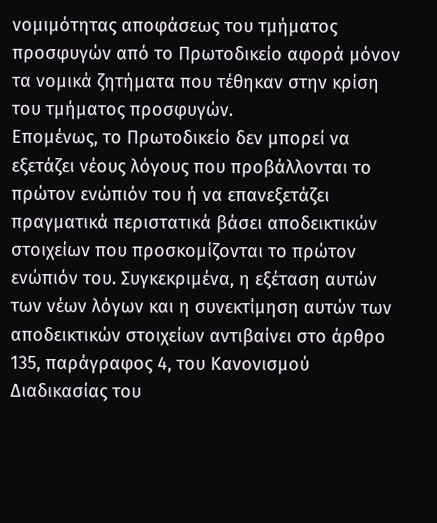νομιμότητας αποφάσεως του τμήματος προσφυγών από το Πρωτοδικείο αφορά μόνον τα νομικά ζητήματα που τέθηκαν στην κρίση του τμήματος προσφυγών.
Επομένως, το Πρωτοδικείο δεν μπορεί να εξετάζει νέους λόγους που προβάλλονται το πρώτον ενώπιόν του ή να επανεξετάζει πραγματικά περιστατικά βάσει αποδεικτικών στοιχείων που προσκομίζονται το πρώτον ενώπιόν του. Συγκεκριμένα, η εξέταση αυτών των νέων λόγων και η συνεκτίμηση αυτών των αποδεικτικών στοιχείων αντιβαίνει στο άρθρο 135, παράγραφος 4, του Κανονισμού Διαδικασίας του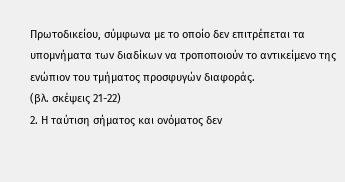Πρωτοδικείου, σύμφωνα με το οποίο δεν επιτρέπεται τα υπομνήματα των διαδίκων να τροποποιούν το αντικείμενο της ενώπιον του τμήματος προσφυγών διαφοράς.
(βλ. σκέψεις 21-22)
2. Η ταύτιση σήματος και ονόματος δεν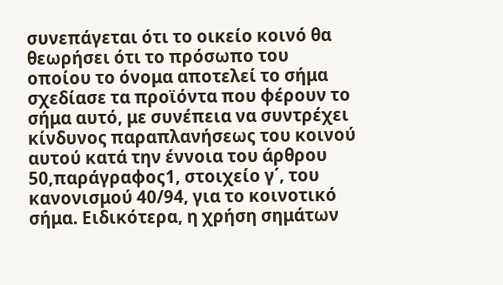συνεπάγεται ότι το οικείο κοινό θα θεωρήσει ότι το πρόσωπο του οποίου το όνομα αποτελεί το σήμα σχεδίασε τα προϊόντα που φέρουν το σήμα αυτό, με συνέπεια να συντρέχει κίνδυνος παραπλανήσεως του κοινού αυτού κατά την έννοια του άρθρου 50,παράγραφος1, στοιχείο γ΄, του κανονισμού 40/94, για το κοινοτικό σήμα. Ειδικότερα, η χρήση σημάτων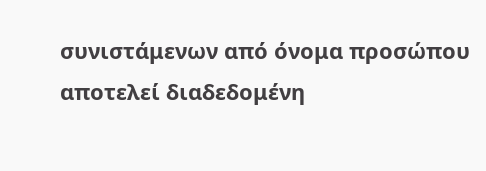συνιστάμενων από όνομα προσώπου αποτελεί διαδεδομένη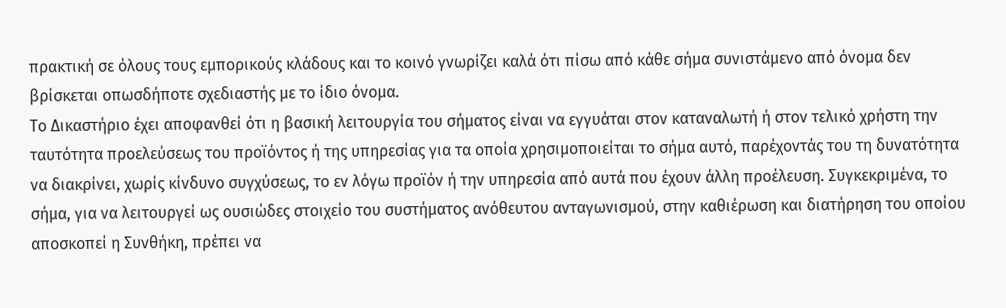πρακτική σε όλους τους εμπορικούς κλάδους και το κοινό γνωρίζει καλά ότι πίσω από κάθε σήμα συνιστάμενο από όνομα δεν βρίσκεται οπωσδήποτε σχεδιαστής με το ίδιο όνομα.
Το Δικαστήριο έχει αποφανθεί ότι η βασική λειτουργία του σήματος είναι να εγγυάται στον καταναλωτή ή στον τελικό χρήστη την ταυτότητα προελεύσεως του προϊόντος ή της υπηρεσίας για τα οποία χρησιμοποιείται το σήμα αυτό, παρέχοντάς του τη δυνατότητα να διακρίνει, χωρίς κίνδυνο συγχύσεως, το εν λόγω προϊόν ή την υπηρεσία από αυτά που έχουν άλλη προέλευση. Συγκεκριμένα, το σήμα, για να λειτουργεί ως ουσιώδες στοιχείο του συστήματος ανόθευτου ανταγωνισμού, στην καθιέρωση και διατήρηση του οποίου αποσκοπεί η Συνθήκη, πρέπει να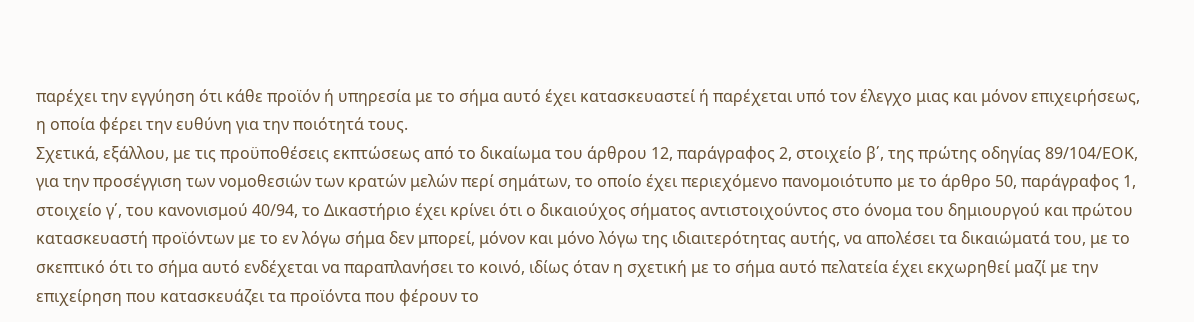παρέχει την εγγύηση ότι κάθε προϊόν ή υπηρεσία με το σήμα αυτό έχει κατασκευαστεί ή παρέχεται υπό τον έλεγχο μιας και μόνον επιχειρήσεως, η οποία φέρει την ευθύνη για την ποιότητά τους.
Σχετικά, εξάλλου, με τις προϋποθέσεις εκπτώσεως από το δικαίωμα του άρθρου 12, παράγραφος 2, στοιχείο β΄, της πρώτης οδηγίας 89/104/ΕΟΚ, για την προσέγγιση των νομοθεσιών των κρατών μελών περί σημάτων, το οποίο έχει περιεχόμενο πανομοιότυπο με το άρθρο 50, παράγραφος 1, στοιχείο γ΄, του κανονισμού 40/94, το Δικαστήριο έχει κρίνει ότι ο δικαιούχος σήματος αντιστοιχούντος στο όνομα του δημιουργού και πρώτου κατασκευαστή προϊόντων με το εν λόγω σήμα δεν μπορεί, μόνον και μόνο λόγω της ιδιαιτερότητας αυτής, να απολέσει τα δικαιώματά του, με το σκεπτικό ότι το σήμα αυτό ενδέχεται να παραπλανήσει το κοινό, ιδίως όταν η σχετική με το σήμα αυτό πελατεία έχει εκχωρηθεί μαζί με την επιχείρηση που κατασκευάζει τα προϊόντα που φέρουν το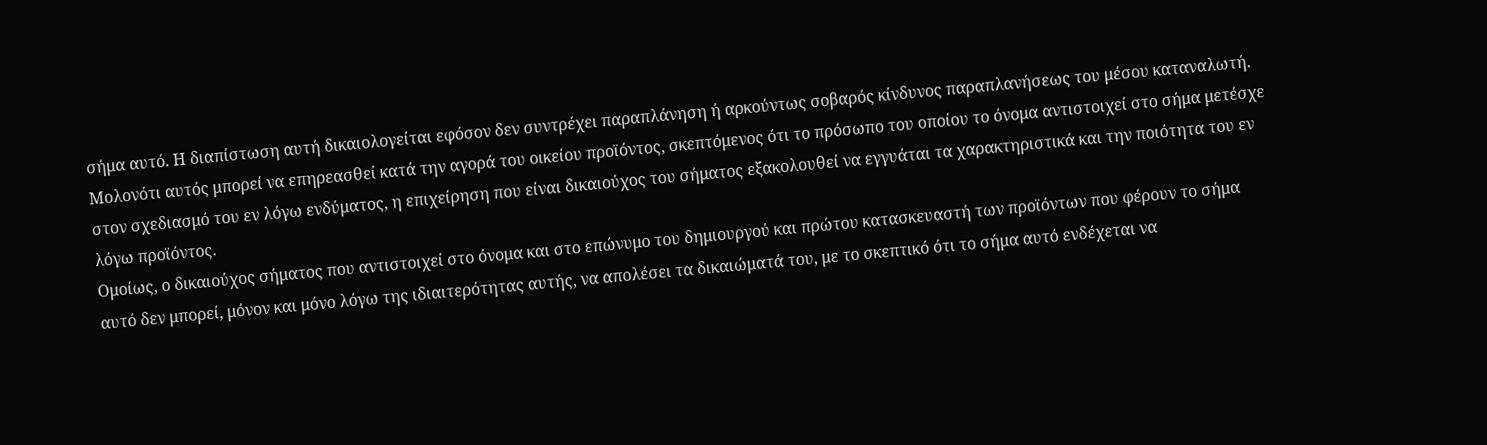σήμα αυτό. Η διαπίστωση αυτή δικαιολογείται εφόσον δεν συντρέχει παραπλάνηση ή αρκούντως σοβαρός κίνδυνος παραπλανήσεως του μέσου καταναλωτή. Μολονότι αυτός μπορεί να επηρεασθεί κατά την αγορά του οικείου προϊόντος, σκεπτόμενος ότι το πρόσωπο του οποίου το όνομα αντιστοιχεί στο σήμα μετέσχε στον σχεδιασμό του εν λόγω ενδύματος, η επιχείρηση που είναι δικαιούχος του σήματος εξακολουθεί να εγγυάται τα χαρακτηριστικά και την ποιότητα του εν λόγω προϊόντος.
Ομοίως, ο δικαιούχος σήματος που αντιστοιχεί στο όνομα και στο επώνυμο του δημιουργού και πρώτου κατασκευαστή των προϊόντων που φέρουν το σήμα αυτό δεν μπορεί, μόνον και μόνο λόγω της ιδιαιτερότητας αυτής, να απολέσει τα δικαιώματά του, με το σκεπτικό ότι το σήμα αυτό ενδέχεται να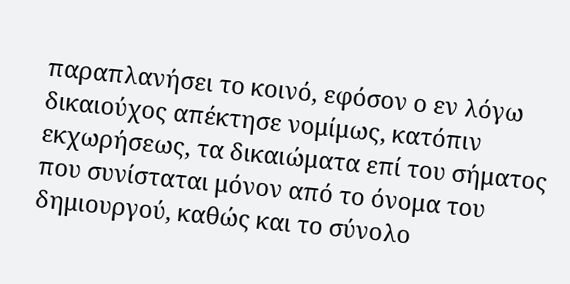παραπλανήσει το κοινό, εφόσον ο εν λόγω δικαιούχος απέκτησε νομίμως, κατόπιν εκχωρήσεως, τα δικαιώματα επί του σήματος που συνίσταται μόνον από το όνομα του δημιουργού, καθώς και το σύνολο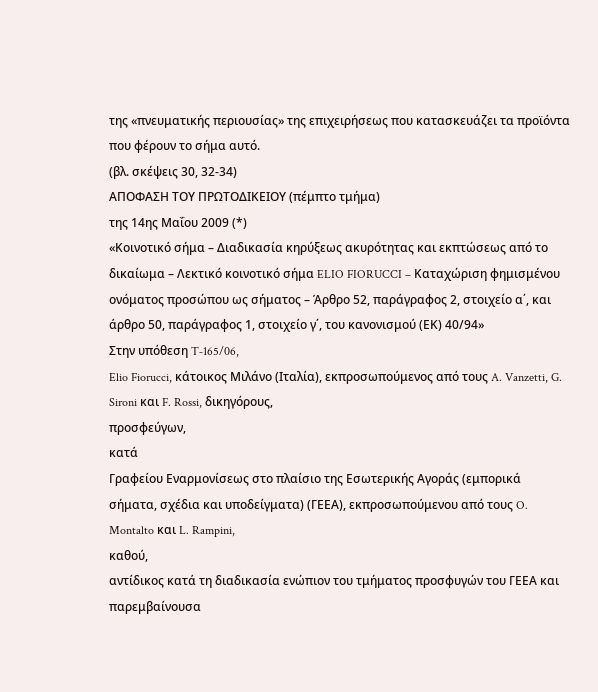της «πνευματικής περιουσίας» της επιχειρήσεως που κατασκευάζει τα προϊόντα που φέρουν το σήμα αυτό.
(βλ. σκέψεις 30, 32-34)
ΑΠΟΦΑΣΗ ΤΟΥ ΠΡΩΤΟΔΙΚΕΙΟΥ (πέμπτο τμήμα)
της 14ης Μαΐου 2009 (*)
«Κοινοτικό σήμα – Διαδικασία κηρύξεως ακυρότητας και εκπτώσεως από το δικαίωμα – Λεκτικό κοινοτικό σήμα ELIO FIORUCCI – Καταχώριση φημισμένου ονόματος προσώπου ως σήματος – Άρθρο 52, παράγραφος 2, στοιχείο α΄, και άρθρο 50, παράγραφος 1, στοιχείο γ΄, του κανονισμού (ΕΚ) 40/94»
Στην υπόθεση T‑165/06,
Elio Fiorucci, κάτοικος Μιλάνο (Ιταλία), εκπροσωπούμενος από τους A. Vanzetti, G. Sironi και F. Rossi, δικηγόρους,
προσφεύγων,
κατά
Γραφείου Εναρμονίσεως στο πλαίσιο της Εσωτερικής Αγοράς (εμπορικά σήματα, σχέδια και υποδείγματα) (ΓΕΕΑ), εκπροσωπούμενου από τους O. Montalto και L. Rampini,
καθού,
αντίδικος κατά τη διαδικασία ενώπιον του τμήματος προσφυγών του ΓΕΕΑ και παρεμβαίνουσα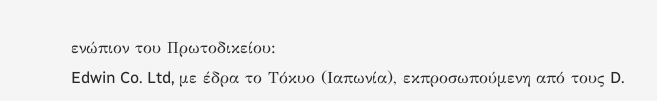ενώπιον του Πρωτοδικείου:
Edwin Co. Ltd, με έδρα το Τόκυο (Ιαπωνία), εκπροσωπούμενη από τους D.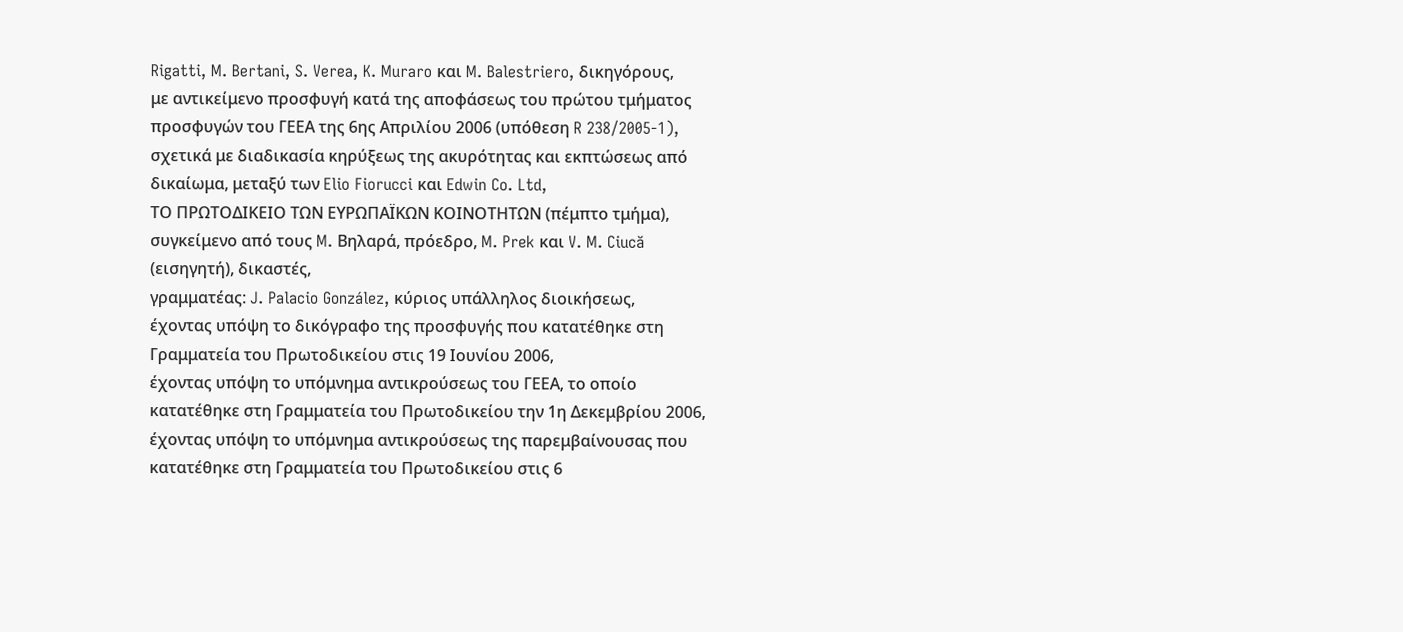Rigatti, M. Bertani, S. Verea, K. Muraro και M. Balestriero, δικηγόρους,
με αντικείμενο προσφυγή κατά της αποφάσεως του πρώτου τμήματος προσφυγών του ΓΕΕΑ της 6ης Απριλίου 2006 (υπόθεση R 238/2005‑1), σχετικά με διαδικασία κηρύξεως της ακυρότητας και εκπτώσεως από δικαίωμα, μεταξύ των Elio Fiorucci και Edwin Co. Ltd,
ΤΟ ΠΡΩΤΟΔΙΚΕΙΟ ΤΩΝ ΕΥΡΩΠΑΪΚΩΝ ΚΟΙΝΟΤΗΤΩΝ (πέμπτο τμήμα),
συγκείμενο από τους M. Βηλαρά, πρόεδρο, M. Prek και V. M. Ciucă (εισηγητή), δικαστές,
γραμματέας: J. Palacio González, κύριος υπάλληλος διοικήσεως,
έχοντας υπόψη το δικόγραφο της προσφυγής που κατατέθηκε στη Γραμματεία του Πρωτοδικείου στις 19 Ιουνίου 2006,
έχοντας υπόψη το υπόμνημα αντικρούσεως του ΓΕΕΑ, το οποίο κατατέθηκε στη Γραμματεία του Πρωτοδικείου την 1η Δεκεμβρίου 2006,
έχοντας υπόψη το υπόμνημα αντικρούσεως της παρεμβαίνουσας που κατατέθηκε στη Γραμματεία του Πρωτοδικείου στις 6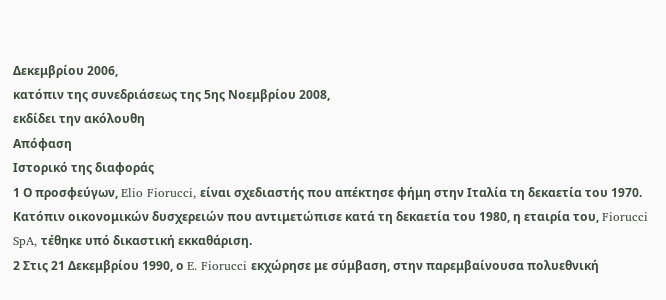Δεκεμβρίου 2006,
κατόπιν της συνεδριάσεως της 5ης Νοεμβρίου 2008,
εκδίδει την ακόλουθη
Απόφαση
Ιστορικό της διαφοράς
1 Ο προσφεύγων, Elio Fiorucci, είναι σχεδιαστής που απέκτησε φήμη στην Ιταλία τη δεκαετία του 1970. Κατόπιν οικονομικών δυσχερειών που αντιμετώπισε κατά τη δεκαετία του 1980, η εταιρία του, Fiorucci SpA, τέθηκε υπό δικαστική εκκαθάριση.
2 Στις 21 Δεκεμβρίου 1990, ο E. Fiorucci εκχώρησε με σύμβαση, στην παρεμβαίνουσα πολυεθνική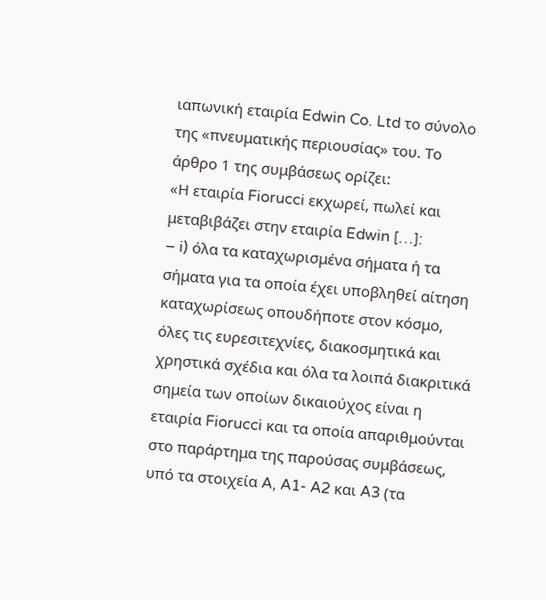ιαπωνική εταιρία Edwin Co. Ltd το σύνολο της «πνευματικής περιουσίας» του. Το άρθρο 1 της συμβάσεως ορίζει:
«Η εταιρία Fiorucci εκχωρεί, πωλεί και μεταβιβάζει στην εταιρία Edwin […]:
– i) όλα τα καταχωρισμένα σήματα ή τα σήματα για τα οποία έχει υποβληθεί αίτηση καταχωρίσεως οπουδήποτε στον κόσμο, όλες τις ευρεσιτεχνίες, διακοσμητικά και χρηστικά σχέδια και όλα τα λοιπά διακριτικά σημεία των οποίων δικαιούχος είναι η εταιρία Fiorucci και τα οποία απαριθμούνται στο παράρτημα της παρούσας συμβάσεως, υπό τα στοιχεία A, A1- A2 και A3 (τα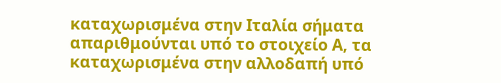καταχωρισμένα στην Ιταλία σήματα απαριθμούνται υπό το στοιχείο Α, τα καταχωρισμένα στην αλλοδαπή υπό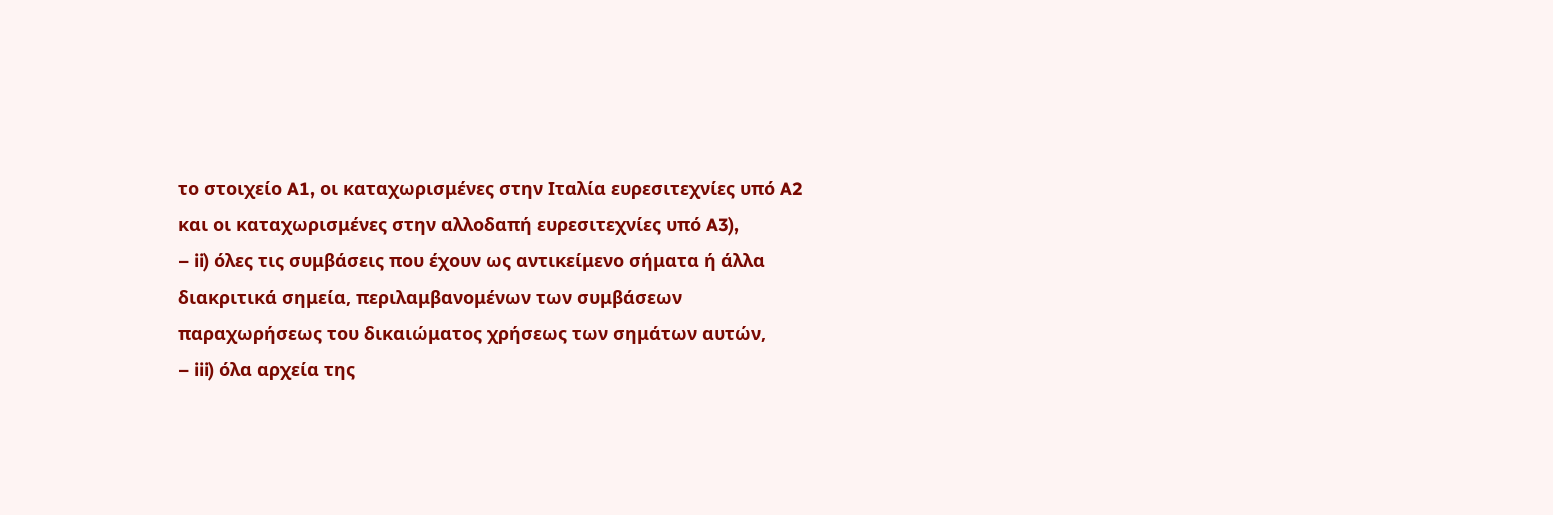το στοιχείο A1, οι καταχωρισμένες στην Ιταλία ευρεσιτεχνίες υπό A2 και οι καταχωρισμένες στην αλλοδαπή ευρεσιτεχνίες υπό A3),
– ii) όλες τις συμβάσεις που έχουν ως αντικείμενο σήματα ή άλλα διακριτικά σημεία, περιλαμβανομένων των συμβάσεων παραχωρήσεως του δικαιώματος χρήσεως των σημάτων αυτών,
– iii) όλα αρχεία της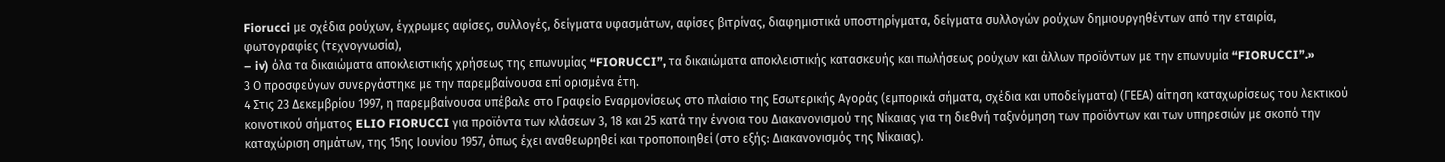Fiorucci με σχέδια ρούχων, έγχρωμες αφίσες, συλλογές, δείγματα υφασμάτων, αφίσες βιτρίνας, διαφημιστικά υποστηρίγματα, δείγματα συλλογών ρούχων δημιουργηθέντων από την εταιρία, φωτογραφίες (τεχνογνωσία),
– iv) όλα τα δικαιώματα αποκλειστικής χρήσεως της επωνυμίας “FIORUCCI”, τα δικαιώματα αποκλειστικής κατασκευής και πωλήσεως ρούχων και άλλων προϊόντων με την επωνυμία “FIORUCCI”.»
3 Ο προσφεύγων συνεργάστηκε με την παρεμβαίνουσα επί ορισμένα έτη.
4 Στις 23 Δεκεμβρίου 1997, η παρεμβαίνουσα υπέβαλε στο Γραφείο Εναρμονίσεως στο πλαίσιο της Εσωτερικής Αγοράς (εμπορικά σήματα, σχέδια και υποδείγματα) (ΓΕΕΑ) αίτηση καταχωρίσεως του λεκτικού κοινοτικού σήματος ELIO FIORUCCI για προϊόντα των κλάσεων 3, 18 και 25 κατά την έννοια του Διακανονισμού της Νίκαιας για τη διεθνή ταξινόμηση των προϊόντων και των υπηρεσιών με σκοπό την καταχώριση σημάτων, της 15ης Ιουνίου 1957, όπως έχει αναθεωρηθεί και τροποποιηθεί (στο εξής: Διακανονισμός της Νίκαιας).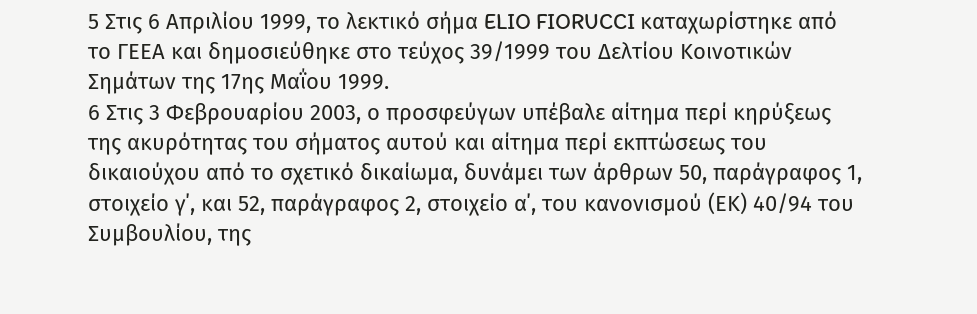5 Στις 6 Απριλίου 1999, το λεκτικό σήμα ELIO FIORUCCI καταχωρίστηκε από το ΓΕΕΑ και δημοσιεύθηκε στο τεύχος 39/1999 του Δελτίου Κοινοτικών Σημάτων της 17ης Μαΐου 1999.
6 Στις 3 Φεβρουαρίου 2003, ο προσφεύγων υπέβαλε αίτημα περί κηρύξεως της ακυρότητας του σήματος αυτού και αίτημα περί εκπτώσεως του δικαιούχου από το σχετικό δικαίωμα, δυνάμει των άρθρων 50, παράγραφος 1, στοιχείο γ΄, και 52, παράγραφος 2, στοιχείο α΄, του κανονισμού (ΕΚ) 40/94 του Συμβουλίου, της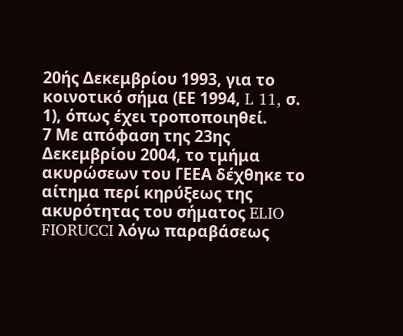20ής Δεκεμβρίου 1993, για το κοινοτικό σήμα (ΕΕ 1994, L 11, σ. 1), όπως έχει τροποποιηθεί.
7 Με απόφαση της 23ης Δεκεμβρίου 2004, το τμήμα ακυρώσεων του ΓΕΕΑ δέχθηκε το αίτημα περί κηρύξεως της ακυρότητας του σήματος ELIO FIORUCCI λόγω παραβάσεως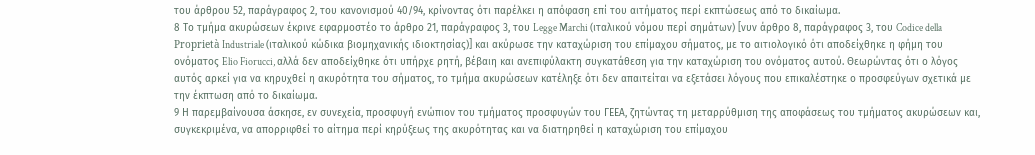του άρθρου 52, παράγραφος 2, του κανονισμού 40/94, κρίνοντας ότι παρέλκει η απόφαση επί του αιτήματος περί εκπτώσεως από το δικαίωμα.
8 Το τμήμα ακυρώσεων έκρινε εφαρμοστέο το άρθρο 21, παράγραφος 3, του Legge Marchi (ιταλικού νόμου περί σημάτων) [νυν άρθρο 8, παράγραφος 3, του Codice della Proprietà Industriale (ιταλικού κώδικα βιομηχανικής ιδιοκτησίας)] και ακύρωσε την καταχώριση του επίμαχου σήματος, με το αιτιολογικό ότι αποδείχθηκε η φήμη του ονόματος Elio Fiorucci, αλλά δεν αποδείχθηκε ότι υπήρχε ρητή, βέβαιη και ανεπιφύλακτη συγκατάθεση για την καταχώριση του ονόματος αυτού. Θεωρώντας ότι ο λόγος αυτός αρκεί για να κηρυχθεί η ακυρότητα του σήματος, το τμήμα ακυρώσεων κατέληξε ότι δεν απαιτείται να εξετάσει λόγους που επικαλέστηκε ο προσφεύγων σχετικά με την έκπτωση από το δικαίωμα.
9 Η παρεμβαίνουσα άσκησε, εν συνεχεία, προσφυγή ενώπιον του τμήματος προσφυγών του ΓΕΕΑ, ζητώντας τη μεταρρύθμιση της αποφάσεως του τμήματος ακυρώσεων και, συγκεκριμένα, να απορριφθεί το αίτημα περί κηρύξεως της ακυρότητας και να διατηρηθεί η καταχώριση του επίμαχου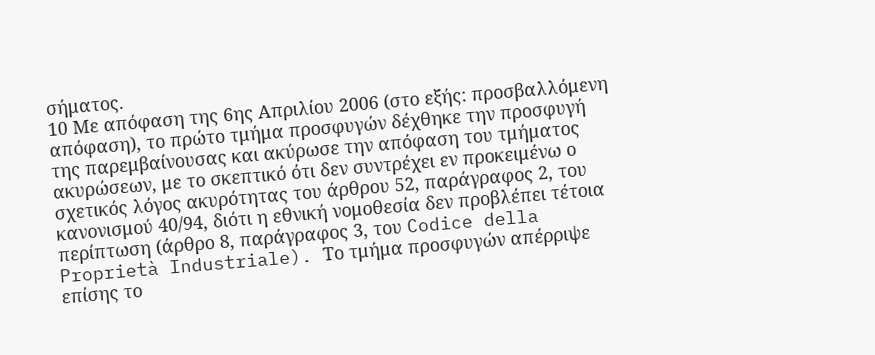σήματος.
10 Με απόφαση της 6ης Απριλίου 2006 (στο εξής: προσβαλλόμενη απόφαση), το πρώτο τμήμα προσφυγών δέχθηκε την προσφυγή της παρεμβαίνουσας και ακύρωσε την απόφαση του τμήματος ακυρώσεων, με το σκεπτικό ότι δεν συντρέχει εν προκειμένω ο σχετικός λόγος ακυρότητας του άρθρου 52, παράγραφος 2, του κανονισμού 40/94, διότι η εθνική νομοθεσία δεν προβλέπει τέτοια περίπτωση (άρθρο 8, παράγραφος 3, του Codice della Proprietà Industriale). Το τμήμα προσφυγών απέρριψε επίσης το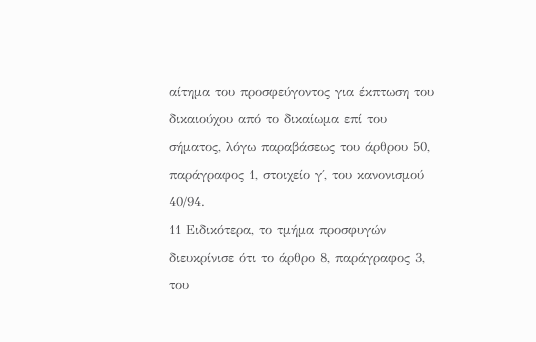αίτημα του προσφεύγοντος για έκπτωση του δικαιούχου από το δικαίωμα επί του σήματος, λόγω παραβάσεως του άρθρου 50, παράγραφος 1, στοιχείο γ΄, του κανονισμού 40/94.
11 Ειδικότερα, το τμήμα προσφυγών διευκρίνισε ότι το άρθρο 8, παράγραφος 3, του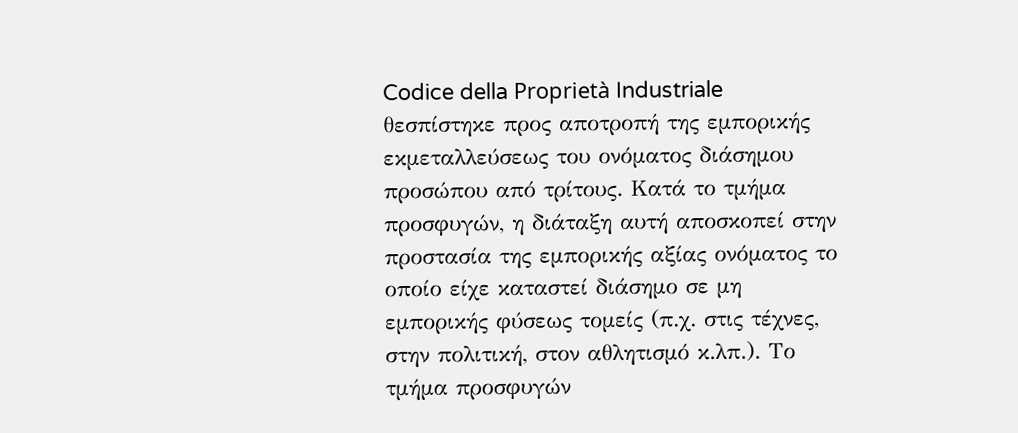Codice della Proprietà Industriale θεσπίστηκε προς αποτροπή της εμπορικής εκμεταλλεύσεως του ονόματος διάσημου προσώπου από τρίτους. Κατά το τμήμα προσφυγών, η διάταξη αυτή αποσκοπεί στην προστασία της εμπορικής αξίας ονόματος το οποίο είχε καταστεί διάσημο σε μη εμπορικής φύσεως τομείς (π.χ. στις τέχνες, στην πολιτική, στον αθλητισμό κ.λπ.). Το τμήμα προσφυγών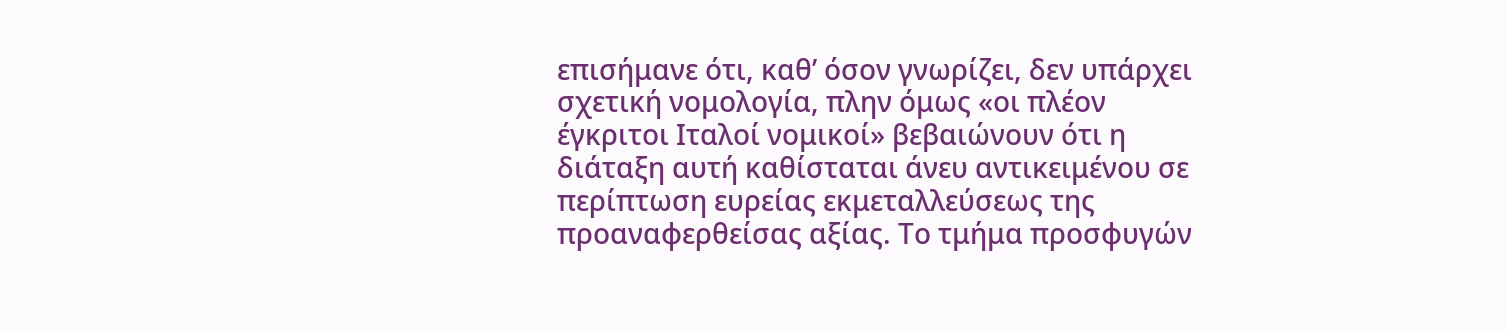επισήμανε ότι, καθ’ όσον γνωρίζει, δεν υπάρχει σχετική νομολογία, πλην όμως «οι πλέον έγκριτοι Ιταλοί νομικοί» βεβαιώνουν ότι η διάταξη αυτή καθίσταται άνευ αντικειμένου σε περίπτωση ευρείας εκμεταλλεύσεως της προαναφερθείσας αξίας. Το τμήμα προσφυγών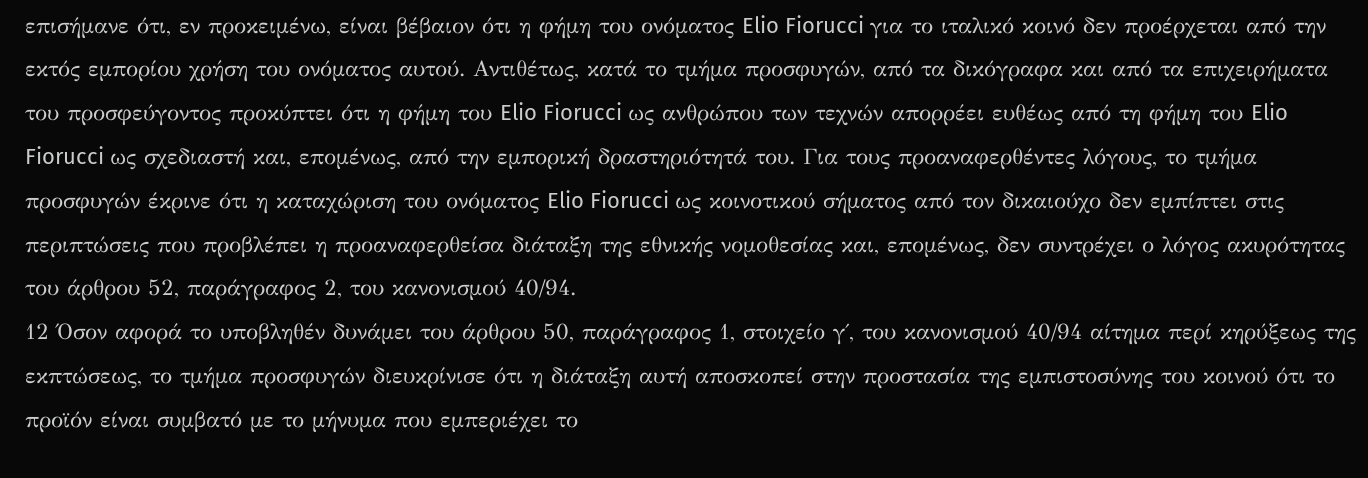επισήμανε ότι, εν προκειμένω, είναι βέβαιον ότι η φήμη του ονόματος Elio Fiorucci για το ιταλικό κοινό δεν προέρχεται από την εκτός εμπορίου χρήση του ονόματος αυτού. Αντιθέτως, κατά το τμήμα προσφυγών, από τα δικόγραφα και από τα επιχειρήματα του προσφεύγοντος προκύπτει ότι η φήμη του Elio Fiorucci ως ανθρώπου των τεχνών απορρέει ευθέως από τη φήμη του Elio Fiorucci ως σχεδιαστή και, επομένως, από την εμπορική δραστηριότητά του. Για τους προαναφερθέντες λόγους, το τμήμα προσφυγών έκρινε ότι η καταχώριση του ονόματος Elio Fiorucci ως κοινοτικού σήματος από τον δικαιούχο δεν εμπίπτει στις περιπτώσεις που προβλέπει η προαναφερθείσα διάταξη της εθνικής νομοθεσίας και, επομένως, δεν συντρέχει ο λόγος ακυρότητας του άρθρου 52, παράγραφος 2, του κανονισμού 40/94.
12 Όσον αφορά το υποβληθέν δυνάμει του άρθρου 50, παράγραφος 1, στοιχείο γ΄, του κανονισμού 40/94 αίτημα περί κηρύξεως της εκπτώσεως, το τμήμα προσφυγών διευκρίνισε ότι η διάταξη αυτή αποσκοπεί στην προστασία της εμπιστοσύνης του κοινού ότι το προϊόν είναι συμβατό με το μήνυμα που εμπεριέχει το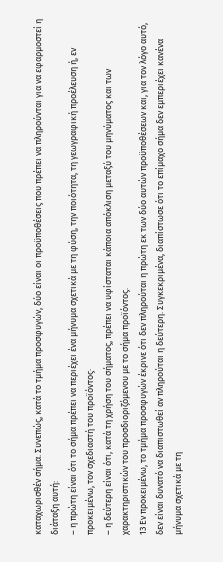καταχωρισθέν σήμα. Συνεπώς, κατά το τμήμα προσφυγών, δύο είναι οι προϋποθέσεις που πρέπει να πληρούνται για να εφαρμοστεί η διάταξη αυτή:
– η πρώτη είναι ότι το σήμα πρέπει να περιέχει ένα μήνυμα σχετικά με τη φύση, την ποιότητα, τη γεωγραφική προέλευση ή, εν προκειμένω, τον σχεδιαστή του προϊόντος·
– η δεύτερη είναι ότι, κατά τη χρήση του σήματος, πρέπει να υφίσταται κάποια απόκλιση μεταξύ του μηνύματος και των χαρακτηριστικών του προσδιοριζόμενου με το σήμα προϊόντος.
13 Εν προκειμένω, το τμήμα προσφυγών έκρινε ότι δεν πληρούται η πρώτη εκ των δύο αυτών προϋποθέσεων και, για τον λόγο αυτό, δεν είναι δυνατό να διαπιστωθεί αν πληρούται η δεύτερη. Συγκεκριμένα, διαπίστωσε ότι το επίμαχο σήμα δεν εμπεριέχει κανένα μήνυμα σχετικά με τη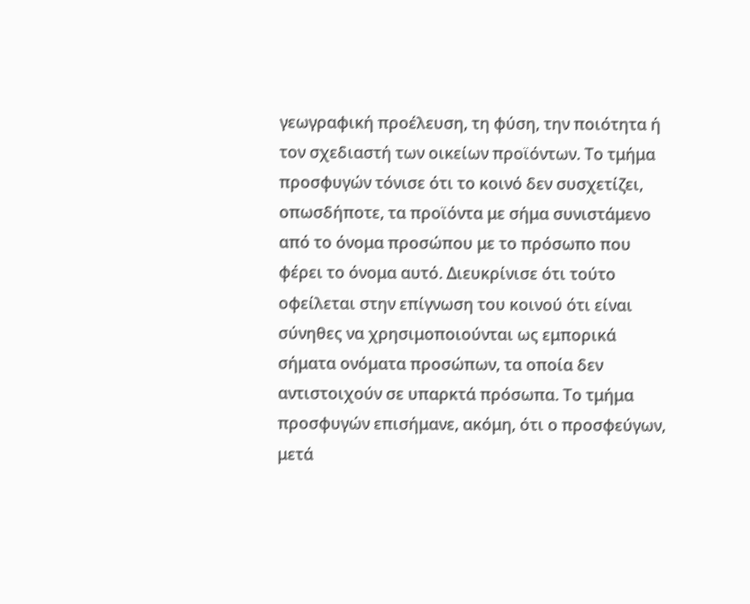γεωγραφική προέλευση, τη φύση, την ποιότητα ή τον σχεδιαστή των οικείων προϊόντων. Το τμήμα προσφυγών τόνισε ότι το κοινό δεν συσχετίζει, οπωσδήποτε, τα προϊόντα με σήμα συνιστάμενο από το όνομα προσώπου με το πρόσωπο που φέρει το όνομα αυτό. Διευκρίνισε ότι τούτο οφείλεται στην επίγνωση του κοινού ότι είναι σύνηθες να χρησιμοποιούνται ως εμπορικά σήματα ονόματα προσώπων, τα οποία δεν αντιστοιχούν σε υπαρκτά πρόσωπα. Το τμήμα προσφυγών επισήμανε, ακόμη, ότι ο προσφεύγων, μετά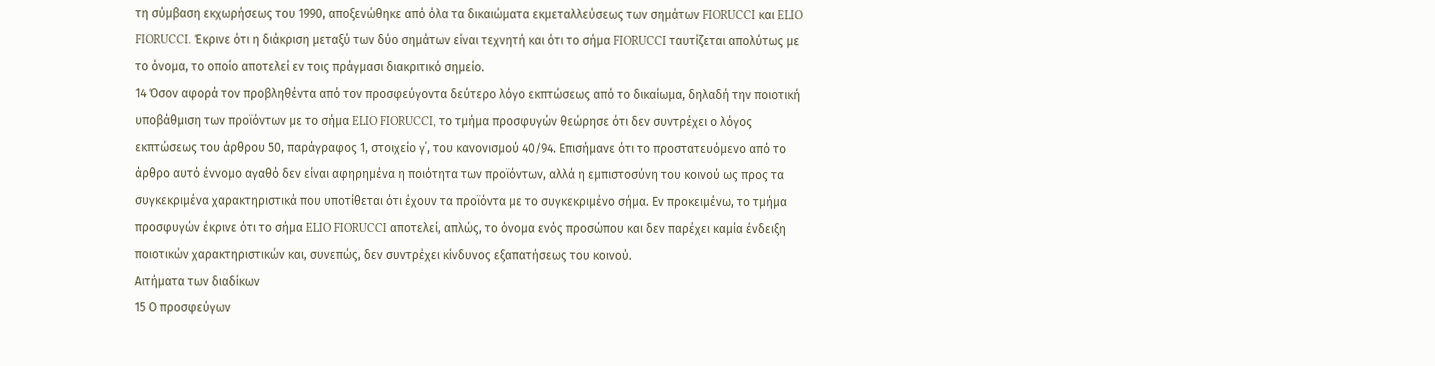τη σύμβαση εκχωρήσεως του 1990, αποξενώθηκε από όλα τα δικαιώματα εκμεταλλεύσεως των σημάτων FIORUCCI και ELIO FIORUCCI. Έκρινε ότι η διάκριση μεταξύ των δύο σημάτων είναι τεχνητή και ότι το σήμα FIORUCCI ταυτίζεται απολύτως με το όνομα, το οποίο αποτελεί εν τοις πράγμασι διακριτικό σημείο.
14 Όσον αφορά τον προβληθέντα από τον προσφεύγοντα δεύτερο λόγο εκπτώσεως από το δικαίωμα, δηλαδή την ποιοτική υποβάθμιση των προϊόντων με το σήμα ELIO FIORUCCI, το τμήμα προσφυγών θεώρησε ότι δεν συντρέχει ο λόγος εκπτώσεως του άρθρου 50, παράγραφος 1, στοιχείο γ΄, του κανονισμού 40/94. Επισήμανε ότι το προστατευόμενο από το άρθρο αυτό έννομο αγαθό δεν είναι αφηρημένα η ποιότητα των προϊόντων, αλλά η εμπιστοσύνη του κοινού ως προς τα συγκεκριμένα χαρακτηριστικά που υποτίθεται ότι έχουν τα προϊόντα με το συγκεκριμένο σήμα. Εν προκειμένω, το τμήμα προσφυγών έκρινε ότι το σήμα ELIO FIORUCCI αποτελεί, απλώς, το όνομα ενός προσώπου και δεν παρέχει καμία ένδειξη ποιοτικών χαρακτηριστικών και, συνεπώς, δεν συντρέχει κίνδυνος εξαπατήσεως του κοινού.
Αιτήματα των διαδίκων
15 Ο προσφεύγων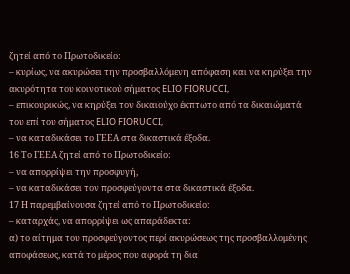ζητεί από το Πρωτοδικείο:
– κυρίως, να ακυρώσει την προσβαλλόμενη απόφαση και να κηρύξει την ακυρότητα του κοινοτικού σήματος ELIO FIORUCCI,
– επικουρικώς, να κηρύξει τον δικαιούχο έκπτωτο από τα δικαιώματά του επί του σήματος ELIO FIORUCCI,
– να καταδικάσει το ΓΕΕΑ στα δικαστικά έξοδα.
16 Το ΓΕΕΑ ζητεί από το Πρωτοδικείο:
– να απορρίψει την προσφυγή,
– να καταδικάσει τον προσφεύγοντα στα δικαστικά έξοδα.
17 Η παρεμβαίνουσα ζητεί από το Πρωτοδικείο:
– καταρχάς, να απορρίψει ως απαράδεκτα:
α) το αίτημα του προσφεύγοντος περί ακυρώσεως της προσβαλλομένης αποφάσεως, κατά το μέρος που αφορά τη δια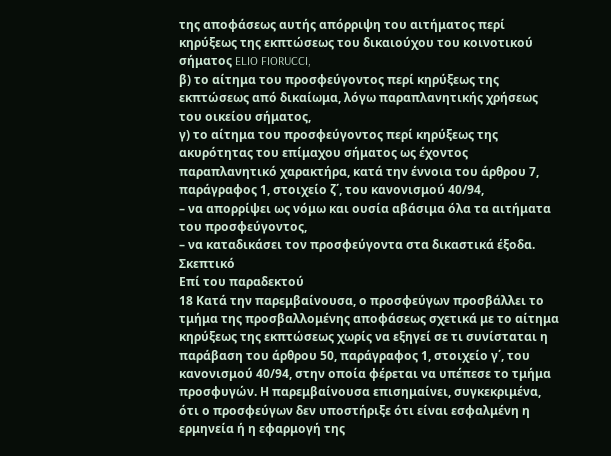της αποφάσεως αυτής απόρριψη του αιτήματος περί κηρύξεως της εκπτώσεως του δικαιούχου του κοινοτικού σήματος ELIO FIORUCCI,
β) το αίτημα του προσφεύγοντος περί κηρύξεως της εκπτώσεως από δικαίωμα, λόγω παραπλανητικής χρήσεως του οικείου σήματος,
γ) το αίτημα του προσφεύγοντος περί κηρύξεως της ακυρότητας του επίμαχου σήματος ως έχοντος παραπλανητικό χαρακτήρα, κατά την έννοια του άρθρου 7, παράγραφος 1, στοιχείο ζ΄, του κανονισμού 40/94,
– να απορρίψει ως νόμω και ουσία αβάσιμα όλα τα αιτήματα του προσφεύγοντος,
– να καταδικάσει τον προσφεύγοντα στα δικαστικά έξοδα.
Σκεπτικό
Επί του παραδεκτού
18 Κατά την παρεμβαίνουσα, ο προσφεύγων προσβάλλει το τμήμα της προσβαλλομένης αποφάσεως σχετικά με το αίτημα κηρύξεως της εκπτώσεως χωρίς να εξηγεί σε τι συνίσταται η παράβαση του άρθρου 50, παράγραφος 1, στοιχείο γ΄, του κανονισμού 40/94, στην οποία φέρεται να υπέπεσε το τμήμα προσφυγών. Η παρεμβαίνουσα επισημαίνει, συγκεκριμένα, ότι ο προσφεύγων δεν υποστήριξε ότι είναι εσφαλμένη η ερμηνεία ή η εφαρμογή της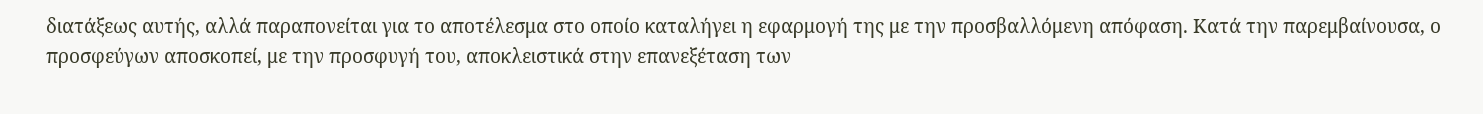διατάξεως αυτής, αλλά παραπονείται για το αποτέλεσμα στο οποίο καταλήγει η εφαρμογή της με την προσβαλλόμενη απόφαση. Κατά την παρεμβαίνουσα, ο προσφεύγων αποσκοπεί, με την προσφυγή του, αποκλειστικά στην επανεξέταση των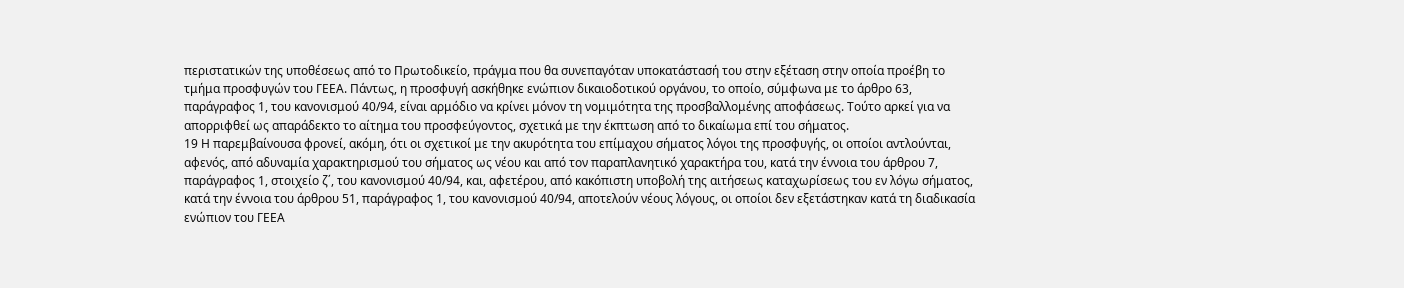περιστατικών της υποθέσεως από το Πρωτοδικείο, πράγμα που θα συνεπαγόταν υποκατάστασή του στην εξέταση στην οποία προέβη το τμήμα προσφυγών του ΓΕΕΑ. Πάντως, η προσφυγή ασκήθηκε ενώπιον δικαιοδοτικού οργάνου, το οποίο, σύμφωνα με το άρθρο 63, παράγραφος 1, του κανονισμού 40/94, είναι αρμόδιο να κρίνει μόνον τη νομιμότητα της προσβαλλομένης αποφάσεως. Τούτο αρκεί για να απορριφθεί ως απαράδεκτο το αίτημα του προσφεύγοντος, σχετικά με την έκπτωση από το δικαίωμα επί του σήματος.
19 Η παρεμβαίνουσα φρονεί, ακόμη, ότι οι σχετικοί με την ακυρότητα του επίμαχου σήματος λόγοι της προσφυγής, οι οποίοι αντλούνται, αφενός, από αδυναμία χαρακτηρισμού του σήματος ως νέου και από τον παραπλανητικό χαρακτήρα του, κατά την έννοια του άρθρου 7, παράγραφος 1, στοιχείο ζ΄, του κανονισμού 40/94, και, αφετέρου, από κακόπιστη υποβολή της αιτήσεως καταχωρίσεως του εν λόγω σήματος, κατά την έννοια του άρθρου 51, παράγραφος 1, του κανονισμού 40/94, αποτελούν νέους λόγους, οι οποίοι δεν εξετάστηκαν κατά τη διαδικασία ενώπιον του ΓΕΕΑ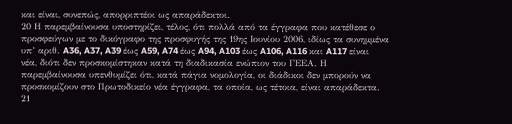και είναι, συνεπώς, απορριπτέοι ως απαράδεκτοι.
20 Η παρεμβαίνουσα υποστηρίζει, τέλος, ότι πολλά από τα έγγραφα που κατέθεσε ο προσφεύγων με το δικόγραφο της προσφυγής της 19ης Ιουνίου 2006, ιδίως τα συνημμένα υπ’ αριθ. A36, A37, A39 έως A59, A74 έως A94, A103 έως A106, A116 και A117 είναι νέα, διότι δεν προσκομίστηκαν κατά τη διαδικασία ενώπιον του ΓΕΕΑ. Η παρεμβαίνουσα υπενθυμίζει ότι, κατά πάγια νομολογία, οι διάδικοι δεν μπορούν να προσκομίζουν στο Πρωτοδικείο νέα έγγραφα, τα οποία, ως τέτοια, είναι απαράδεκτα.
21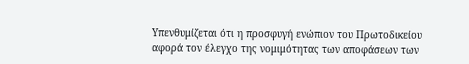Υπενθυμίζεται ότι η προσφυγή ενώπιον του Πρωτοδικείου αφορά τον έλεγχο της νομιμότητας των αποφάσεων των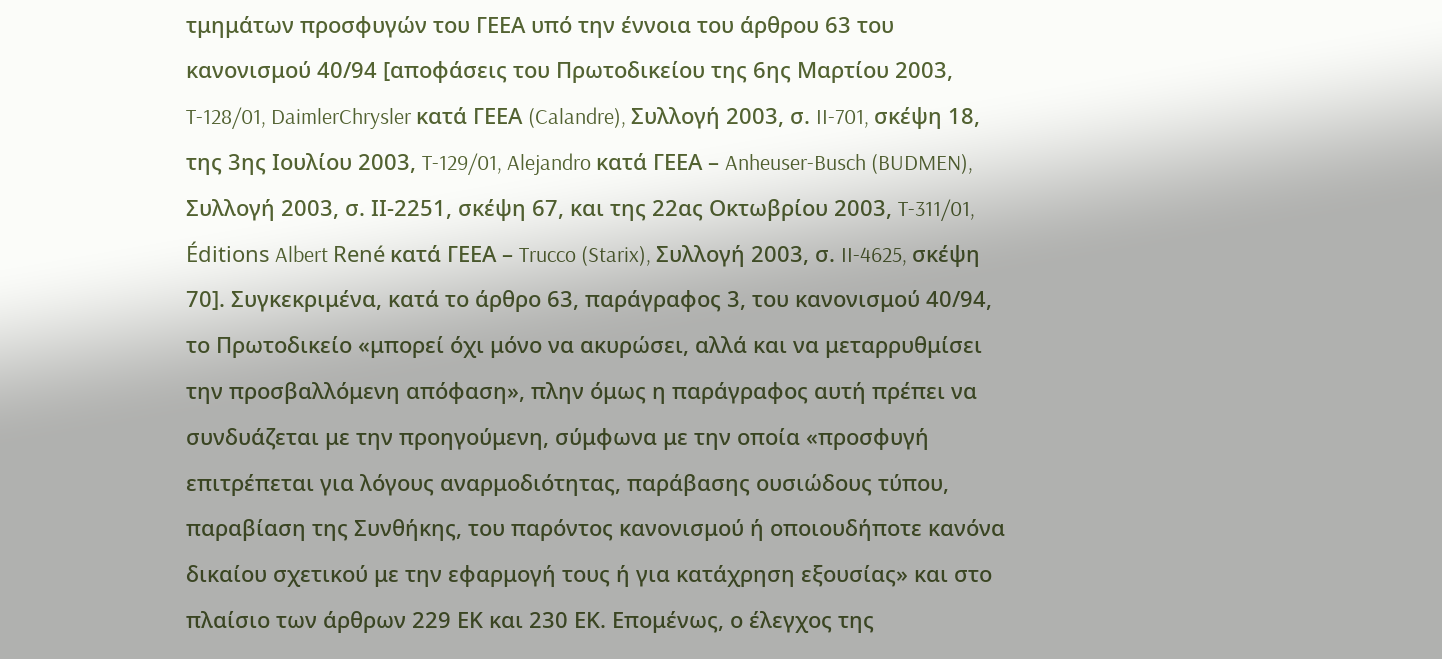τμημάτων προσφυγών του ΓΕΕΑ υπό την έννοια του άρθρου 63 του κανονισμού 40/94 [αποφάσεις του Πρωτοδικείου της 6ης Μαρτίου 2003, T-128/01, DaimlerChrysler κατά ΓΕΕΑ (Calandre), Συλλογή 2003, σ. II-701, σκέψη 18, της 3ης Ιουλίου 2003, T-129/01, Alejandro κατά ΓΕΕΑ – Anheuser-Busch (BUDMEN), Συλλογή 2003, σ. ΙΙ-2251, σκέψη 67, και της 22ας Οκτωβρίου 2003, T‑311/01, Éditions Albert René κατά ΓΕΕΑ – Trucco (Starix), Συλλογή 2003, σ. II-4625, σκέψη 70]. Συγκεκριμένα, κατά το άρθρο 63, παράγραφος 3, του κανονισμού 40/94, το Πρωτοδικείο «μπορεί όχι μόνο να ακυρώσει, αλλά και να μεταρρυθμίσει την προσβαλλόμενη απόφαση», πλην όμως η παράγραφος αυτή πρέπει να συνδυάζεται με την προηγούμενη, σύμφωνα με την οποία «προσφυγή επιτρέπεται για λόγους αναρμοδιότητας, παράβασης ουσιώδους τύπου, παραβίαση της Συνθήκης, του παρόντος κανονισμού ή οποιουδήποτε κανόνα δικαίου σχετικού με την εφαρμογή τους ή για κατάχρηση εξουσίας» και στο πλαίσιο των άρθρων 229 ΕΚ και 230 ΕΚ. Επομένως, ο έλεγχος της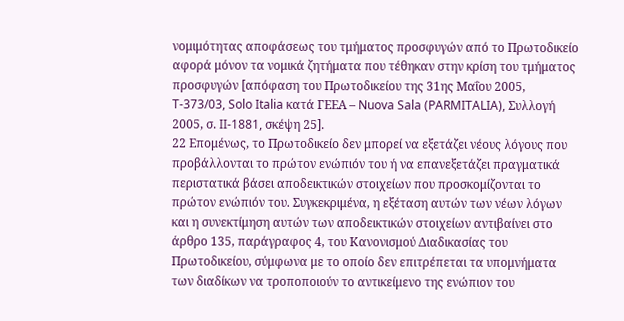νομιμότητας αποφάσεως του τμήματος προσφυγών από το Πρωτοδικείο αφορά μόνον τα νομικά ζητήματα που τέθηκαν στην κρίση του τμήματος προσφυγών [απόφαση του Πρωτοδικείου της 31ης Μαΐου 2005, T‑373/03, Solo Italia κατά ΓΕΕΑ – Nuova Sala (PARMITALIA), Συλλογή 2005, σ. II‑1881, σκέψη 25].
22 Επομένως, το Πρωτοδικείο δεν μπορεί να εξετάζει νέους λόγους που προβάλλονται το πρώτον ενώπιόν του ή να επανεξετάζει πραγματικά περιστατικά βάσει αποδεικτικών στοιχείων που προσκομίζονται το πρώτον ενώπιόν του. Συγκεκριμένα, η εξέταση αυτών των νέων λόγων και η συνεκτίμηση αυτών των αποδεικτικών στοιχείων αντιβαίνει στο άρθρο 135, παράγραφος 4, του Κανονισμού Διαδικασίας του Πρωτοδικείου, σύμφωνα με το οποίο δεν επιτρέπεται τα υπομνήματα των διαδίκων να τροποποιούν το αντικείμενο της ενώπιον του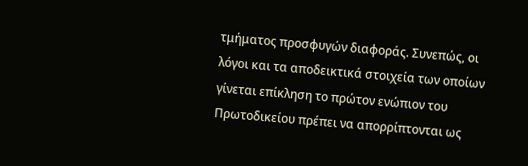τμήματος προσφυγών διαφοράς. Συνεπώς, οι λόγοι και τα αποδεικτικά στοιχεία των οποίων γίνεται επίκληση το πρώτον ενώπιον του Πρωτοδικείου πρέπει να απορρίπτονται ως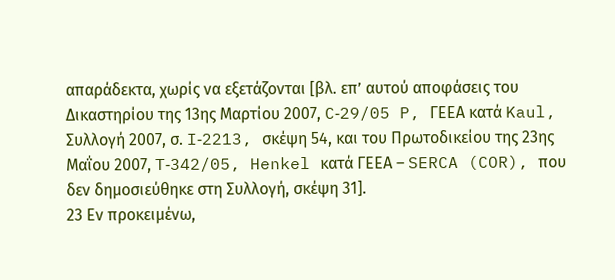απαράδεκτα, χωρίς να εξετάζονται [βλ. επ’ αυτού αποφάσεις του Δικαστηρίου της 13ης Μαρτίου 2007, C‑29/05 P, ΓΕΕΑ κατά Kaul, Συλλογή 2007, σ. I‑2213, σκέψη 54, και του Πρωτοδικείου της 23ης Μαΐου 2007, T‑342/05, Henkel κατά ΓΕΕΑ – SERCA (COR), που δεν δημοσιεύθηκε στη Συλλογή, σκέψη 31].
23 Εν προκειμένω,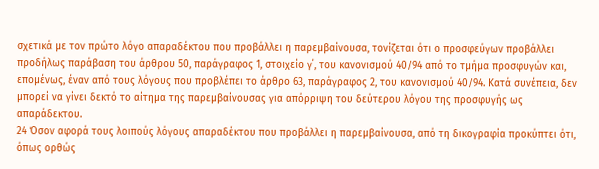σχετικά με τον πρώτο λόγο απαραδέκτου που προβάλλει η παρεμβαίνουσα, τονίζεται ότι ο προσφεύγων προβάλλει προδήλως παράβαση του άρθρου 50, παράγραφος 1, στοιχείο γ΄, του κανονισμού 40/94 από το τμήμα προσφυγών και, επομένως, έναν από τους λόγους που προβλέπει το άρθρο 63, παράγραφος 2, του κανονισμού 40/94. Κατά συνέπεια, δεν μπορεί να γίνει δεκτό το αίτημα της παρεμβαίνουσας για απόρριψη του δεύτερου λόγου της προσφυγής ως απαράδεκτου.
24 Όσον αφορά τους λοιπούς λόγους απαραδέκτου που προβάλλει η παρεμβαίνουσα, από τη δικογραφία προκύπτει ότι, όπως ορθώς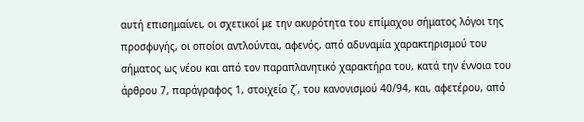αυτή επισημαίνει, οι σχετικοί με την ακυρότητα του επίμαχου σήματος λόγοι της προσφυγής, οι οποίοι αντλούνται, αφενός, από αδυναμία χαρακτηρισμού του σήματος ως νέου και από τον παραπλανητικό χαρακτήρα του, κατά την έννοια του άρθρου 7, παράγραφος 1, στοιχείο ζ΄, του κανονισμού 40/94, και, αφετέρου, από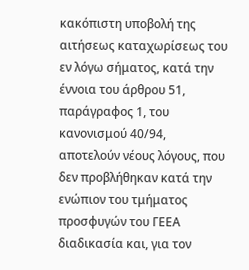κακόπιστη υποβολή της αιτήσεως καταχωρίσεως του εν λόγω σήματος, κατά την έννοια του άρθρου 51, παράγραφος 1, του κανονισμού 40/94, αποτελούν νέους λόγους, που δεν προβλήθηκαν κατά την ενώπιον του τμήματος προσφυγών του ΓΕΕΑ διαδικασία και, για τον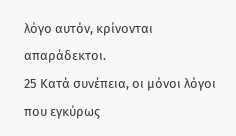λόγο αυτόν, κρίνονται απαράδεκτοι.
25 Κατά συνέπεια, οι μόνοι λόγοι που εγκύρως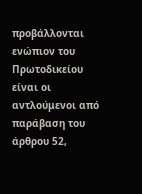προβάλλονται ενώπιον του Πρωτοδικείου είναι οι αντλούμενοι από παράβαση του άρθρου 52,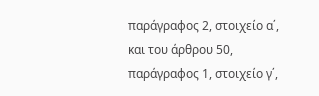παράγραφος 2, στοιχείο α΄, και του άρθρου 50, παράγραφος 1, στοιχείο γ΄,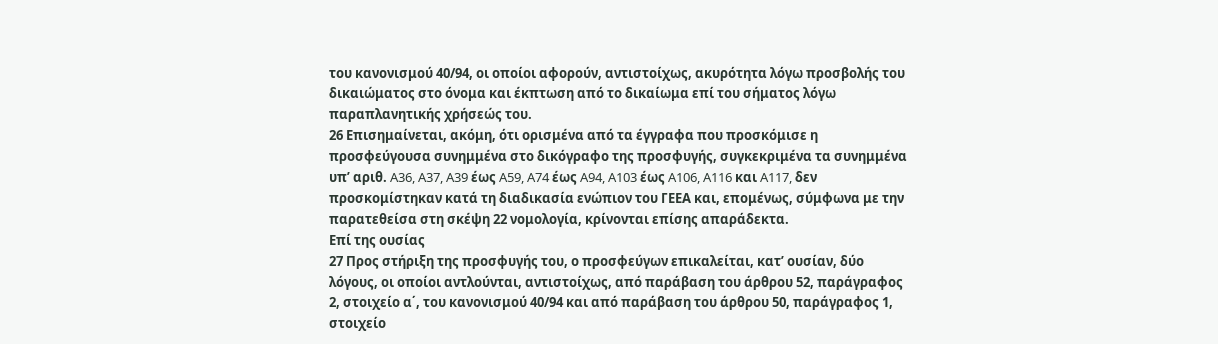του κανονισμού 40/94, οι οποίοι αφορούν, αντιστοίχως, ακυρότητα λόγω προσβολής του δικαιώματος στο όνομα και έκπτωση από το δικαίωμα επί του σήματος λόγω παραπλανητικής χρήσεώς του.
26 Επισημαίνεται, ακόμη, ότι ορισμένα από τα έγγραφα που προσκόμισε η προσφεύγουσα συνημμένα στο δικόγραφο της προσφυγής, συγκεκριμένα τα συνημμένα υπ’ αριθ. A36, A37, A39 έως A59, A74 έως A94, A103 έως A106, A116 και A117, δεν προσκομίστηκαν κατά τη διαδικασία ενώπιον του ΓΕΕΑ και, επομένως, σύμφωνα με την παρατεθείσα στη σκέψη 22 νομολογία, κρίνονται επίσης απαράδεκτα.
Επί της ουσίας
27 Προς στήριξη της προσφυγής του, ο προσφεύγων επικαλείται, κατ’ ουσίαν, δύο λόγους, οι οποίοι αντλούνται, αντιστοίχως, από παράβαση του άρθρου 52, παράγραφος 2, στοιχείο α΄, του κανονισμού 40/94 και από παράβαση του άρθρου 50, παράγραφος 1, στοιχείο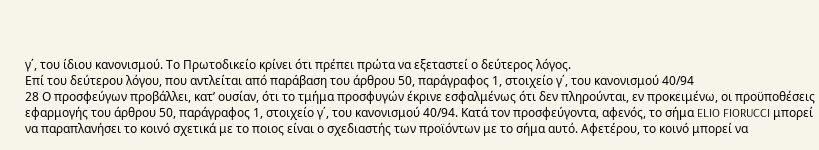γ΄, του ίδιου κανονισμού. Το Πρωτοδικείο κρίνει ότι πρέπει πρώτα να εξεταστεί ο δεύτερος λόγος.
Επί του δεύτερου λόγου, που αντλείται από παράβαση του άρθρου 50, παράγραφος 1, στοιχείο γ΄, του κανονισμού 40/94
28 Ο προσφεύγων προβάλλει, κατ’ ουσίαν, ότι το τμήμα προσφυγών έκρινε εσφαλμένως ότι δεν πληρούνται, εν προκειμένω, οι προϋποθέσεις εφαρμογής του άρθρου 50, παράγραφος 1, στοιχείο γ΄, του κανονισμού 40/94. Κατά τον προσφεύγοντα, αφενός, το σήμα ELIO FIORUCCI μπορεί να παραπλανήσει το κοινό σχετικά με το ποιος είναι ο σχεδιαστής των προϊόντων με το σήμα αυτό. Αφετέρου, το κοινό μπορεί να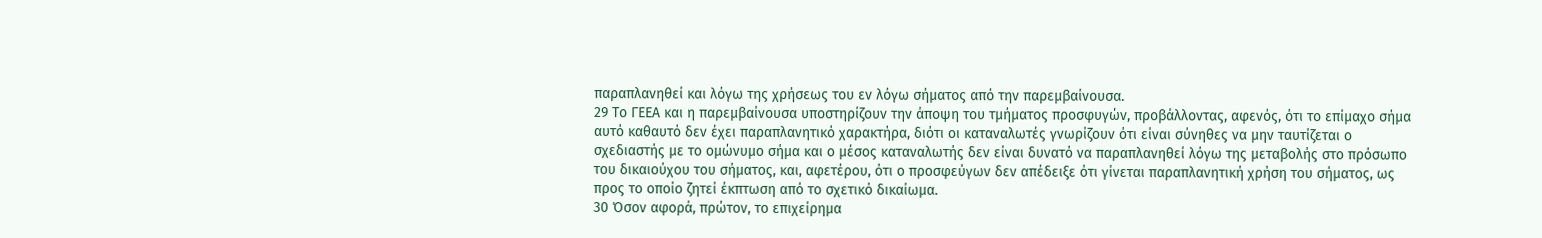παραπλανηθεί και λόγω της χρήσεως του εν λόγω σήματος από την παρεμβαίνουσα.
29 Το ΓΕΕΑ και η παρεμβαίνουσα υποστηρίζουν την άποψη του τμήματος προσφυγών, προβάλλοντας, αφενός, ότι το επίμαχο σήμα αυτό καθαυτό δεν έχει παραπλανητικό χαρακτήρα, διότι οι καταναλωτές γνωρίζουν ότι είναι σύνηθες να μην ταυτίζεται ο σχεδιαστής με το ομώνυμο σήμα και ο μέσος καταναλωτής δεν είναι δυνατό να παραπλανηθεί λόγω της μεταβολής στο πρόσωπο του δικαιούχου του σήματος, και, αφετέρου, ότι ο προσφεύγων δεν απέδειξε ότι γίνεται παραπλανητική χρήση του σήματος, ως προς το οποίο ζητεί έκπτωση από το σχετικό δικαίωμα.
30 Όσον αφορά, πρώτον, το επιχείρημα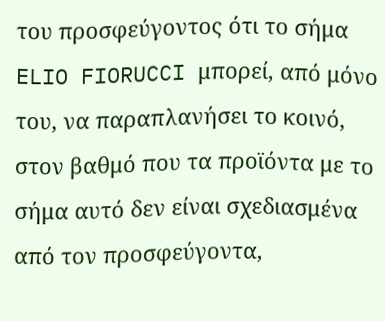του προσφεύγοντος ότι το σήμα ELIO FIORUCCI μπορεί, από μόνο του, να παραπλανήσει το κοινό, στον βαθμό που τα προϊόντα με το σήμα αυτό δεν είναι σχεδιασμένα από τον προσφεύγοντα,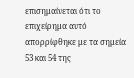επισημαίνεται ότι το επιχείρημα αυτό απορρίφθηκε με τα σημεία 53 και 54 της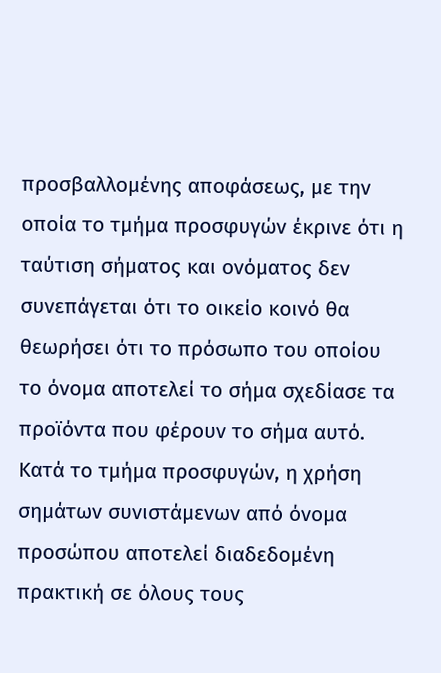προσβαλλομένης αποφάσεως, με την οποία το τμήμα προσφυγών έκρινε ότι η ταύτιση σήματος και ονόματος δεν συνεπάγεται ότι το οικείο κοινό θα θεωρήσει ότι το πρόσωπο του οποίου το όνομα αποτελεί το σήμα σχεδίασε τα προϊόντα που φέρουν το σήμα αυτό. Κατά το τμήμα προσφυγών, η χρήση σημάτων συνιστάμενων από όνομα προσώπου αποτελεί διαδεδομένη πρακτική σε όλους τους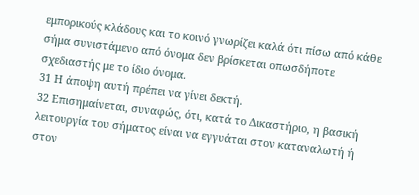εμπορικούς κλάδους και το κοινό γνωρίζει καλά ότι πίσω από κάθε σήμα συνιστάμενο από όνομα δεν βρίσκεται οπωσδήποτε σχεδιαστής με το ίδιο όνομα.
31 Η άποψη αυτή πρέπει να γίνει δεκτή.
32 Επισημαίνεται, συναφώς, ότι, κατά το Δικαστήριο, η βασική λειτουργία του σήματος είναι να εγγυάται στον καταναλωτή ή στον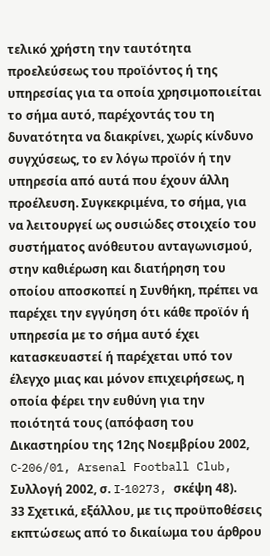τελικό χρήστη την ταυτότητα προελεύσεως του προϊόντος ή της υπηρεσίας για τα οποία χρησιμοποιείται το σήμα αυτό, παρέχοντάς του τη δυνατότητα να διακρίνει, χωρίς κίνδυνο συγχύσεως, το εν λόγω προϊόν ή την υπηρεσία από αυτά που έχουν άλλη προέλευση. Συγκεκριμένα, το σήμα, για να λειτουργεί ως ουσιώδες στοιχείο του συστήματος ανόθευτου ανταγωνισμού, στην καθιέρωση και διατήρηση του οποίου αποσκοπεί η Συνθήκη, πρέπει να παρέχει την εγγύηση ότι κάθε προϊόν ή υπηρεσία με το σήμα αυτό έχει κατασκευαστεί ή παρέχεται υπό τον έλεγχο μιας και μόνον επιχειρήσεως, η οποία φέρει την ευθύνη για την ποιότητά τους (απόφαση του Δικαστηρίου της 12ης Νοεμβρίου 2002, C‑206/01, Arsenal Football Club, Συλλογή 2002, σ. I‑10273, σκέψη 48).
33 Σχετικά, εξάλλου, με τις προϋποθέσεις εκπτώσεως από το δικαίωμα του άρθρου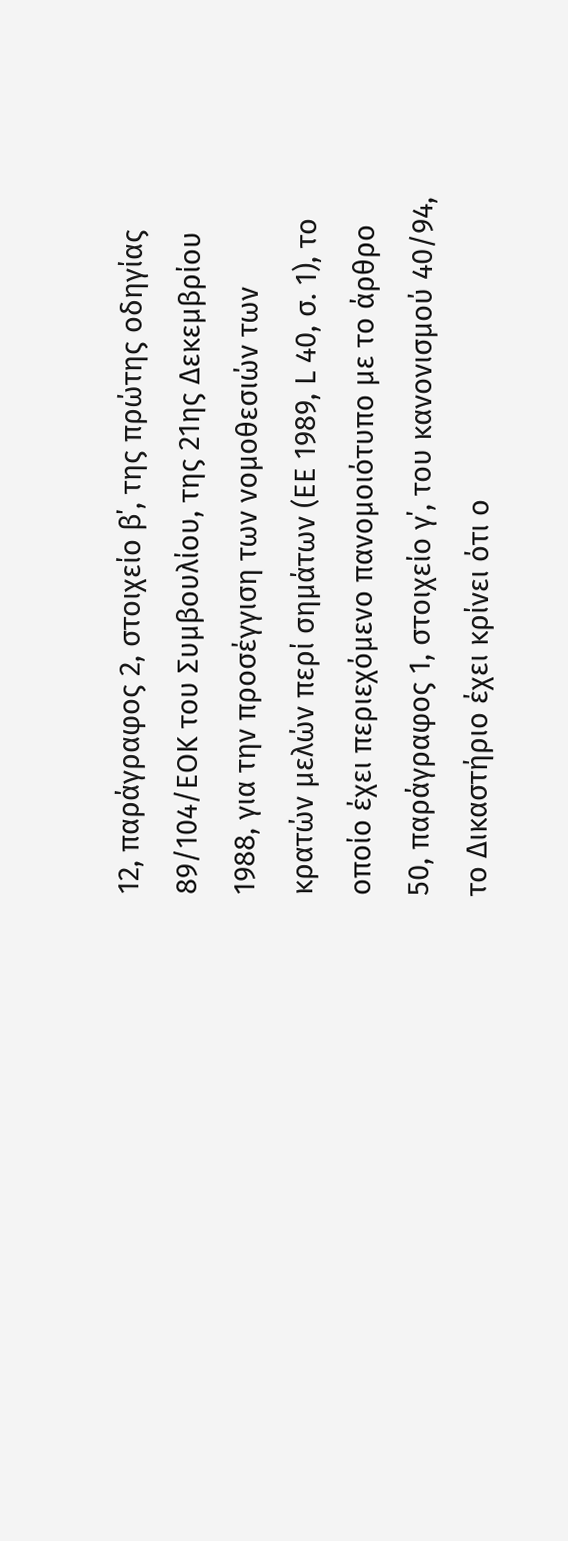12, παράγραφος 2, στοιχείο β΄, της πρώτης οδηγίας 89/104/ΕΟΚ του Συμβουλίου, της 21ης Δεκεμβρίου 1988, για την προσέγγιση των νομοθεσιών των κρατών μελών περί σημάτων (ΕΕ 1989, L 40, σ. 1), το οποίο έχει περιεχόμενο πανομοιότυπο με το άρθρο 50, παράγραφος 1, στοιχείο γ΄, του κανονισμού 40/94, το Δικαστήριο έχει κρίνει ότι ο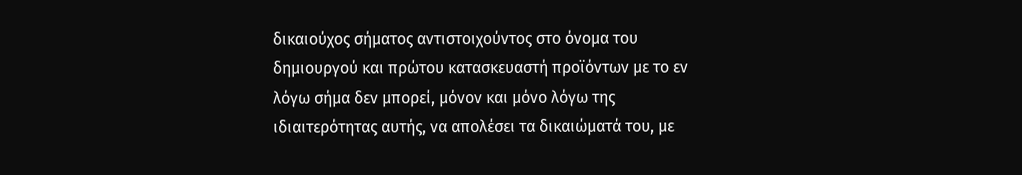δικαιούχος σήματος αντιστοιχούντος στο όνομα του δημιουργού και πρώτου κατασκευαστή προϊόντων με το εν λόγω σήμα δεν μπορεί, μόνον και μόνο λόγω της ιδιαιτερότητας αυτής, να απολέσει τα δικαιώματά του, με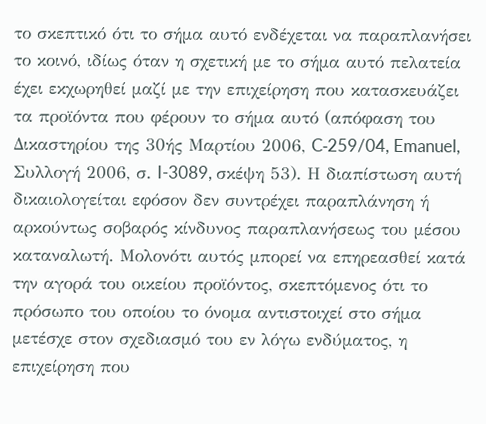το σκεπτικό ότι το σήμα αυτό ενδέχεται να παραπλανήσει το κοινό, ιδίως όταν η σχετική με το σήμα αυτό πελατεία έχει εκχωρηθεί μαζί με την επιχείρηση που κατασκευάζει τα προϊόντα που φέρουν το σήμα αυτό (απόφαση του Δικαστηρίου της 30ής Μαρτίου 2006, C‑259/04, Emanuel, Συλλογή 2006, σ. I-3089, σκέψη 53). Η διαπίστωση αυτή δικαιολογείται εφόσον δεν συντρέχει παραπλάνηση ή αρκούντως σοβαρός κίνδυνος παραπλανήσεως του μέσου καταναλωτή. Μολονότι αυτός μπορεί να επηρεασθεί κατά την αγορά του οικείου προϊόντος, σκεπτόμενος ότι το πρόσωπο του οποίου το όνομα αντιστοιχεί στο σήμα μετέσχε στον σχεδιασμό του εν λόγω ενδύματος, η επιχείρηση που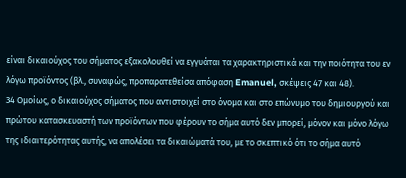είναι δικαιούχος του σήματος εξακολουθεί να εγγυάται τα χαρακτηριστικά και την ποιότητα του εν λόγω προϊόντος (βλ., συναφώς, προπαρατεθείσα απόφαση Emanuel, σκέψεις 47 και 48).
34 Ομοίως, ο δικαιούχος σήματος που αντιστοιχεί στο όνομα και στο επώνυμο του δημιουργού και πρώτου κατασκευαστή των προϊόντων που φέρουν το σήμα αυτό δεν μπορεί, μόνον και μόνο λόγω της ιδιαιτερότητας αυτής, να απολέσει τα δικαιώματά του, με το σκεπτικό ότι το σήμα αυτό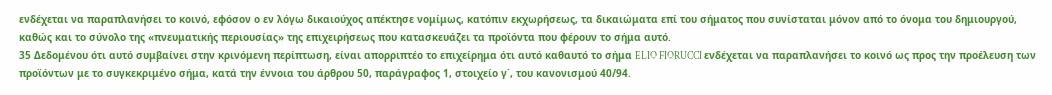ενδέχεται να παραπλανήσει το κοινό, εφόσον ο εν λόγω δικαιούχος απέκτησε νομίμως, κατόπιν εκχωρήσεως, τα δικαιώματα επί του σήματος που συνίσταται μόνον από το όνομα του δημιουργού, καθώς και το σύνολο της «πνευματικής περιουσίας» της επιχειρήσεως που κατασκευάζει τα προϊόντα που φέρουν το σήμα αυτό.
35 Δεδομένου ότι αυτό συμβαίνει στην κρινόμενη περίπτωση, είναι απορριπτέο το επιχείρημα ότι αυτό καθαυτό το σήμα ELIO FIORUCCI ενδέχεται να παραπλανήσει το κοινό ως προς την προέλευση των προϊόντων με το συγκεκριμένο σήμα, κατά την έννοια του άρθρου 50, παράγραφος 1, στοιχείο γ΄, του κανονισμού 40/94.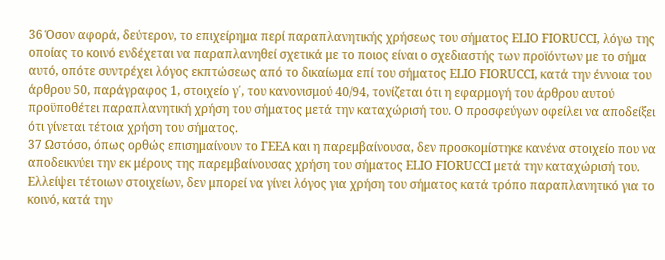36 Όσον αφορά, δεύτερον, το επιχείρημα περί παραπλανητικής χρήσεως του σήματος ELIO FIORUCCI, λόγω της οποίας το κοινό ενδέχεται να παραπλανηθεί σχετικά με το ποιος είναι ο σχεδιαστής των προϊόντων με το σήμα αυτό, οπότε συντρέχει λόγος εκπτώσεως από το δικαίωμα επί του σήματος ELIO FIORUCCI, κατά την έννοια του άρθρου 50, παράγραφος 1, στοιχείο γ΄, του κανονισμού 40/94, τονίζεται ότι η εφαρμογή του άρθρου αυτού προϋποθέτει παραπλανητική χρήση του σήματος μετά την καταχώρισή του. Ο προσφεύγων οφείλει να αποδείξει ότι γίνεται τέτοια χρήση του σήματος.
37 Ωστόσο, όπως ορθώς επισημαίνουν το ΓΕΕΑ και η παρεμβαίνουσα, δεν προσκομίστηκε κανένα στοιχείο που να αποδεικνύει την εκ μέρους της παρεμβαίνουσας χρήση του σήματος ELIO FIORUCCI μετά την καταχώρισή του. Ελλείψει τέτοιων στοιχείων, δεν μπορεί να γίνει λόγος για χρήση του σήματος κατά τρόπο παραπλανητικό για το κοινό, κατά την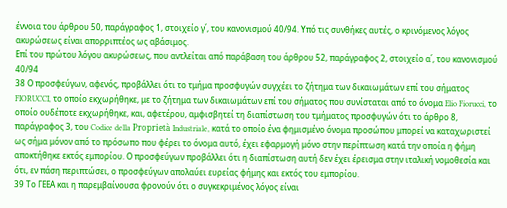έννοια του άρθρου 50, παράγραφος 1, στοιχείο γ΄, του κανονισμού 40/94. Υπό τις συνθήκες αυτές, ο κρινόμενος λόγος ακυρώσεως είναι απορριπτέος ως αβάσιμος.
Επί του πρώτου λόγου ακυρώσεως, που αντλείται από παράβαση του άρθρου 52, παράγραφος 2, στοιχείο α΄, του κανονισμού 40/94
38 Ο προσφεύγων, αφενός, προβάλλει ότι το τμήμα προσφυγών συγχέει το ζήτημα των δικαιωμάτων επί του σήματος FIORUCCI, το οποίο εκχωρήθηκε, με το ζήτημα των δικαιωμάτων επί του σήματος που συνίσταται από το όνομα Elio Fiorucci, το οποίο ουδέποτε εκχωρήθηκε, και, αφετέρου, αμφισβητεί τη διαπίστωση του τμήματος προσφυγών ότι το άρθρο 8, παράγραφος 3, του Codice della Proprietà Industriale, κατά το οποίο ένα φημισμένο όνομα προσώπου μπορεί να καταχωριστεί ως σήμα μόνον από το πρόσωπο που φέρει το όνομα αυτό, έχει εφαρμογή μόνο στην περίπτωση κατά την οποία η φήμη αποκτήθηκε εκτός εμπορίου. Ο προσφεύγων προβάλλει ότι η διαπίστωση αυτή δεν έχει έρεισμα στην ιταλική νομοθεσία και ότι, εν πάση περιπτώσει, ο προσφεύγων απολαύει ευρείας φήμης και εκτός του εμπορίου.
39 Το ΓΕΕΑ και η παρεμβαίνουσα φρονούν ότι ο συγκεκριμένος λόγος είναι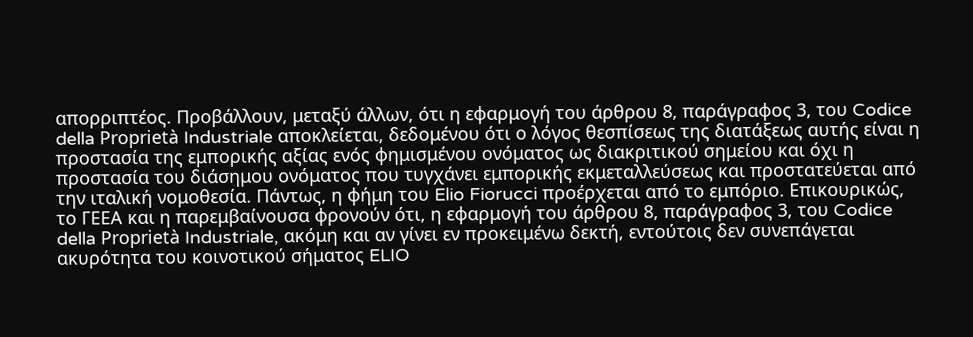απορριπτέος. Προβάλλουν, μεταξύ άλλων, ότι η εφαρμογή του άρθρου 8, παράγραφος 3, του Codice della Proprietà Industriale αποκλείεται, δεδομένου ότι ο λόγος θεσπίσεως της διατάξεως αυτής είναι η προστασία της εμπορικής αξίας ενός φημισμένου ονόματος ως διακριτικού σημείου και όχι η προστασία του διάσημου ονόματος που τυγχάνει εμπορικής εκμεταλλεύσεως και προστατεύεται από την ιταλική νομοθεσία. Πάντως, η φήμη του Elio Fiorucci προέρχεται από το εμπόριο. Επικουρικώς, το ΓΕΕΑ και η παρεμβαίνουσα φρονούν ότι, η εφαρμογή του άρθρου 8, παράγραφος 3, του Codice della Proprietà Industriale, ακόμη και αν γίνει εν προκειμένω δεκτή, εντούτοις δεν συνεπάγεται ακυρότητα του κοινοτικού σήματος ELIO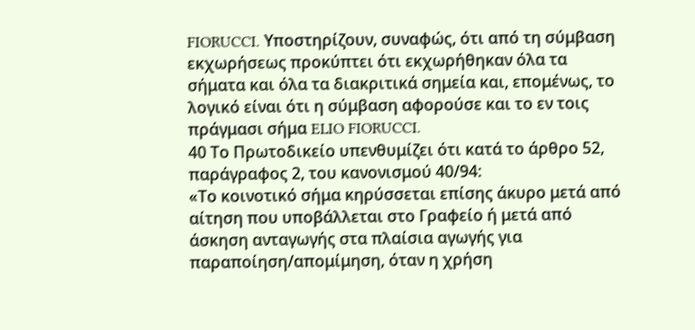FIORUCCI. Υποστηρίζουν, συναφώς, ότι από τη σύμβαση εκχωρήσεως προκύπτει ότι εκχωρήθηκαν όλα τα σήματα και όλα τα διακριτικά σημεία και, επομένως, το λογικό είναι ότι η σύμβαση αφορούσε και το εν τοις πράγμασι σήμα ELIO FIORUCCI.
40 Το Πρωτοδικείο υπενθυμίζει ότι κατά το άρθρο 52, παράγραφος 2, του κανονισμού 40/94:
«Το κοινοτικό σήμα κηρύσσεται επίσης άκυρο μετά από αίτηση που υποβάλλεται στο Γραφείο ή μετά από άσκηση ανταγωγής στα πλαίσια αγωγής για παραποίηση/απομίμηση, όταν η χρήση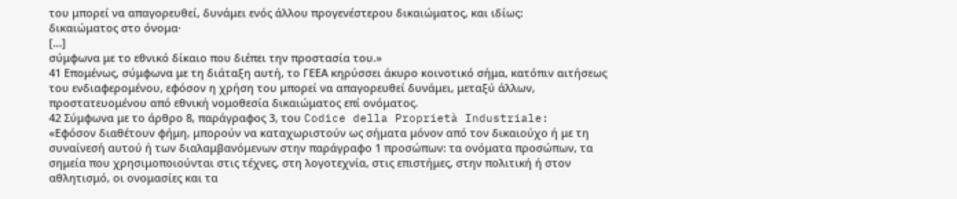του μπορεί να απαγορευθεί, δυνάμει ενός άλλου προγενέστερου δικαιώματος, και ιδίως:
δικαιώματος στο όνομα·
[...]
σύμφωνα με το εθνικό δίκαιο που διέπει την προστασία του.»
41 Επομένως, σύμφωνα με τη διάταξη αυτή, το ΓΕΕΑ κηρύσσει άκυρο κοινοτικό σήμα, κατόπιν αιτήσεως του ενδιαφερομένου, εφόσον η χρήση του μπορεί να απαγορευθεί δυνάμει, μεταξύ άλλων, προστατευομένου από εθνική νομοθεσία δικαιώματος επί ονόματος.
42 Σύμφωνα με το άρθρο 8, παράγραφος 3, του Codice della Proprietà Industriale:
«Εφόσον διαθέτουν φήμη, μπορούν να καταχωριστούν ως σήματα μόνον από τον δικαιούχο ή με τη συναίνεσή αυτού ή των διαλαμβανόμενων στην παράγραφο 1 προσώπων: τα ονόματα προσώπων, τα σημεία που χρησιμοποιούνται στις τέχνες, στη λογοτεχνία, στις επιστήμες, στην πολιτική ή στον αθλητισμό, οι ονομασίες και τα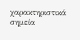χαρακτηριστικά σημεία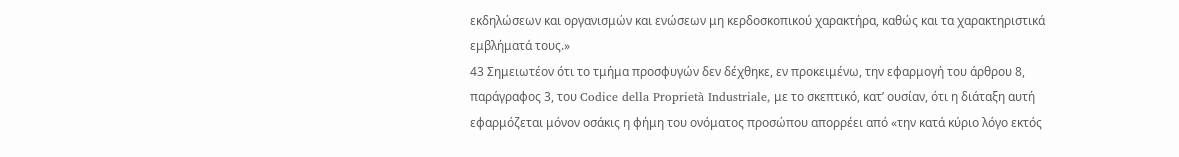εκδηλώσεων και οργανισμών και ενώσεων μη κερδοσκοπικού χαρακτήρα, καθώς και τα χαρακτηριστικά εμβλήματά τους.»
43 Σημειωτέον ότι το τμήμα προσφυγών δεν δέχθηκε, εν προκειμένω, την εφαρμογή του άρθρου 8, παράγραφος 3, του Codice della Proprietà Industriale, με το σκεπτικό, κατ’ ουσίαν, ότι η διάταξη αυτή εφαρμόζεται μόνον οσάκις η φήμη του ονόματος προσώπου απορρέει από «την κατά κύριο λόγο εκτός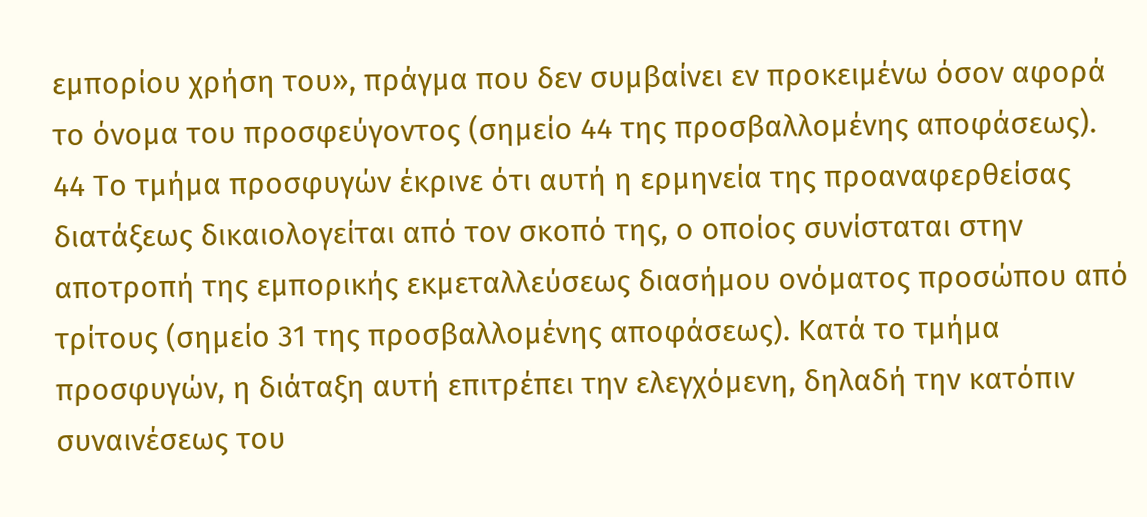εμπορίου χρήση του», πράγμα που δεν συμβαίνει εν προκειμένω όσον αφορά το όνομα του προσφεύγοντος (σημείο 44 της προσβαλλομένης αποφάσεως).
44 Το τμήμα προσφυγών έκρινε ότι αυτή η ερμηνεία της προαναφερθείσας διατάξεως δικαιολογείται από τον σκοπό της, ο οποίος συνίσταται στην αποτροπή της εμπορικής εκμεταλλεύσεως διασήμου ονόματος προσώπου από τρίτους (σημείο 31 της προσβαλλομένης αποφάσεως). Κατά το τμήμα προσφυγών, η διάταξη αυτή επιτρέπει την ελεγχόμενη, δηλαδή την κατόπιν συναινέσεως του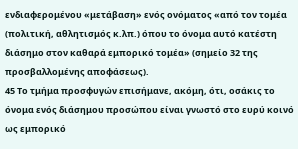ενδιαφερομένου «μετάβαση» ενός ονόματος «από τον τομέα (πολιτική, αθλητισμός κ.λπ.) όπου το όνομα αυτό κατέστη διάσημο στον καθαρά εμπορικό τομέα» (σημείο 32 της προσβαλλομένης αποφάσεως).
45 Το τμήμα προσφυγών επισήμανε, ακόμη, ότι, οσάκις το όνομα ενός διάσημου προσώπου είναι γνωστό στο ευρύ κοινό ως εμπορικό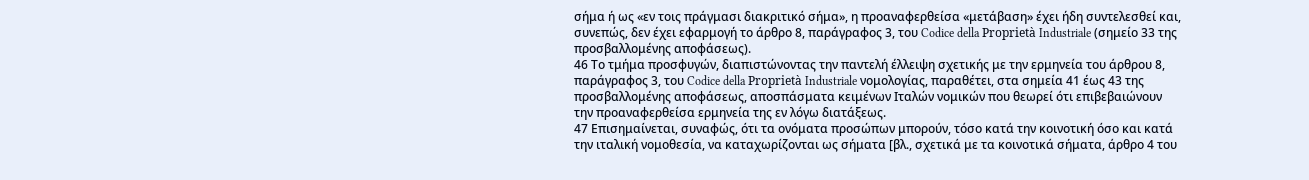σήμα ή ως «εν τοις πράγμασι διακριτικό σήμα», η προαναφερθείσα «μετάβαση» έχει ήδη συντελεσθεί και, συνεπώς, δεν έχει εφαρμογή το άρθρο 8, παράγραφος 3, του Codice della Proprietà Industriale (σημείο 33 της προσβαλλομένης αποφάσεως).
46 Το τμήμα προσφυγών, διαπιστώνοντας την παντελή έλλειψη σχετικής με την ερμηνεία του άρθρου 8, παράγραφος 3, του Codice della Proprietà Industriale νομολογίας, παραθέτει, στα σημεία 41 έως 43 της προσβαλλομένης αποφάσεως, αποσπάσματα κειμένων Ιταλών νομικών που θεωρεί ότι επιβεβαιώνουν την προαναφερθείσα ερμηνεία της εν λόγω διατάξεως.
47 Επισημαίνεται, συναφώς, ότι τα ονόματα προσώπων μπορούν, τόσο κατά την κοινοτική όσο και κατά την ιταλική νομοθεσία, να καταχωρίζονται ως σήματα [βλ., σχετικά με τα κοινοτικά σήματα, άρθρο 4 του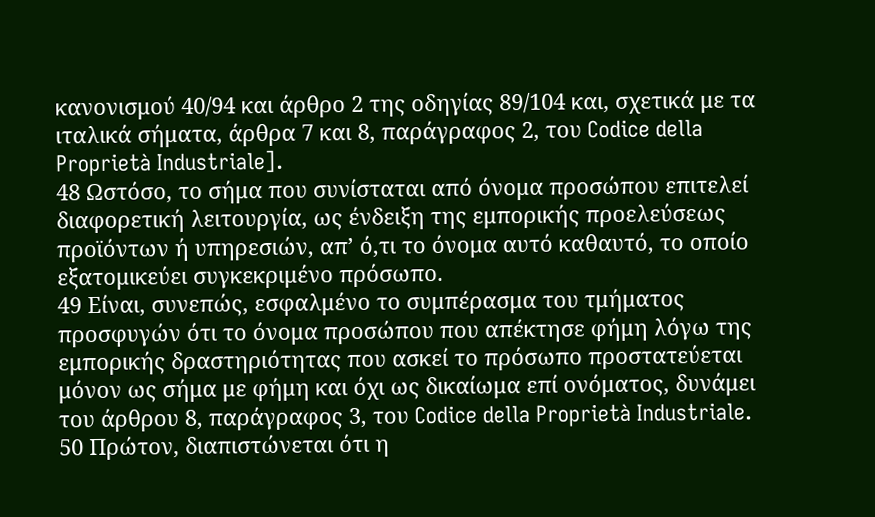κανονισμού 40/94 και άρθρο 2 της οδηγίας 89/104 και, σχετικά με τα ιταλικά σήματα, άρθρα 7 και 8, παράγραφος 2, του Codice della Proprietà Industriale].
48 Ωστόσο, το σήμα που συνίσταται από όνομα προσώπου επιτελεί διαφορετική λειτουργία, ως ένδειξη της εμπορικής προελεύσεως προϊόντων ή υπηρεσιών, απ’ ό,τι το όνομα αυτό καθαυτό, το οποίο εξατομικεύει συγκεκριμένο πρόσωπο.
49 Είναι, συνεπώς, εσφαλμένο το συμπέρασμα του τμήματος προσφυγών ότι το όνομα προσώπου που απέκτησε φήμη λόγω της εμπορικής δραστηριότητας που ασκεί το πρόσωπο προστατεύεται μόνον ως σήμα με φήμη και όχι ως δικαίωμα επί ονόματος, δυνάμει του άρθρου 8, παράγραφος 3, του Codice della Proprietà Industriale.
50 Πρώτον, διαπιστώνεται ότι η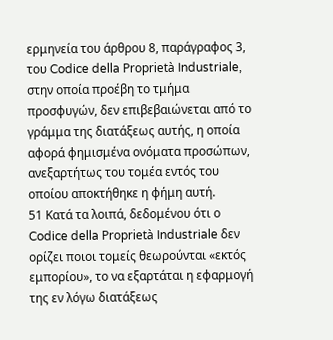ερμηνεία του άρθρου 8, παράγραφος 3, του Codice della Proprietà Industriale, στην οποία προέβη το τμήμα προσφυγών, δεν επιβεβαιώνεται από το γράμμα της διατάξεως αυτής, η οποία αφορά φημισμένα ονόματα προσώπων, ανεξαρτήτως του τομέα εντός του οποίου αποκτήθηκε η φήμη αυτή.
51 Κατά τα λοιπά, δεδομένου ότι ο Codice della Proprietà Industriale δεν ορίζει ποιοι τομείς θεωρούνται «εκτός εμπορίου», το να εξαρτάται η εφαρμογή της εν λόγω διατάξεως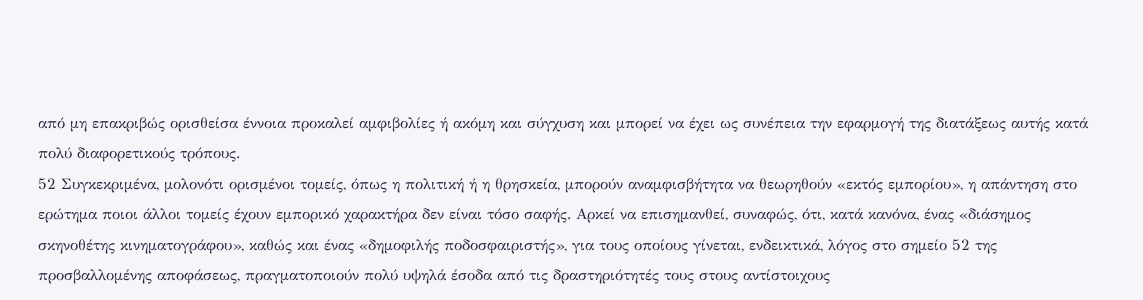από μη επακριβώς ορισθείσα έννοια προκαλεί αμφιβολίες ή ακόμη και σύγχυση και μπορεί να έχει ως συνέπεια την εφαρμογή της διατάξεως αυτής κατά πολύ διαφορετικούς τρόπους.
52 Συγκεκριμένα, μολονότι ορισμένοι τομείς, όπως η πολιτική ή η θρησκεία, μπορούν αναμφισβήτητα να θεωρηθούν «εκτός εμπορίου», η απάντηση στο ερώτημα ποιοι άλλοι τομείς έχουν εμπορικό χαρακτήρα δεν είναι τόσο σαφής. Αρκεί να επισημανθεί, συναφώς, ότι, κατά κανόνα, ένας «διάσημος σκηνοθέτης κινηματογράφου», καθώς και ένας «δημοφιλής ποδοσφαιριστής», για τους οποίους γίνεται, ενδεικτικά, λόγος στο σημείο 52 της προσβαλλομένης αποφάσεως, πραγματοποιούν πολύ υψηλά έσοδα από τις δραστηριότητές τους στους αντίστοιχους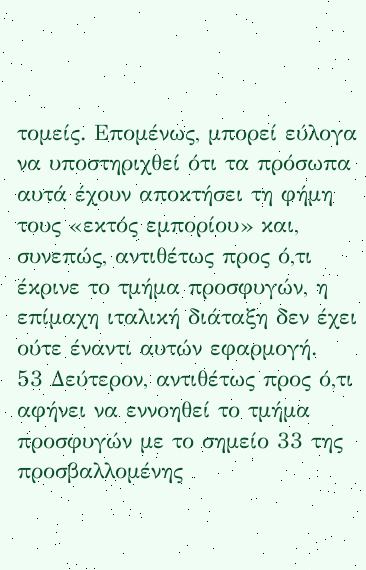τομείς. Επομένως, μπορεί εύλογα να υποστηριχθεί ότι τα πρόσωπα αυτά έχουν αποκτήσει τη φήμη τους «εκτός εμπορίου» και, συνεπώς, αντιθέτως προς ό,τι έκρινε το τμήμα προσφυγών, η επίμαχη ιταλική διάταξη δεν έχει ούτε έναντι αυτών εφαρμογή.
53 Δεύτερον, αντιθέτως προς ό,τι αφήνει να εννοηθεί το τμήμα προσφυγών με το σημείο 33 της προσβαλλομένης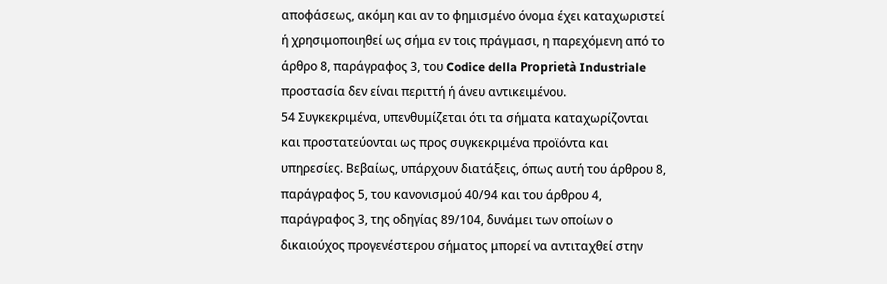αποφάσεως, ακόμη και αν το φημισμένο όνομα έχει καταχωριστεί ή χρησιμοποιηθεί ως σήμα εν τοις πράγμασι, η παρεχόμενη από το άρθρο 8, παράγραφος 3, του Codice della Proprietà Industriale προστασία δεν είναι περιττή ή άνευ αντικειμένου.
54 Συγκεκριμένα, υπενθυμίζεται ότι τα σήματα καταχωρίζονται και προστατεύονται ως προς συγκεκριμένα προϊόντα και υπηρεσίες. Βεβαίως, υπάρχουν διατάξεις, όπως αυτή του άρθρου 8, παράγραφος 5, του κανονισμού 40/94 και του άρθρου 4, παράγραφος 3, της οδηγίας 89/104, δυνάμει των οποίων ο δικαιούχος προγενέστερου σήματος μπορεί να αντιταχθεί στην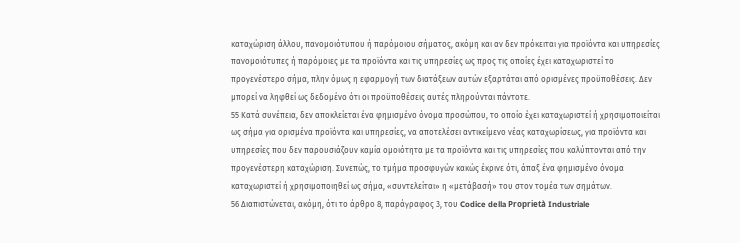καταχώριση άλλου, πανομοιότυπου ή παρόμοιου σήματος, ακόμη και αν δεν πρόκειται για προϊόντα και υπηρεσίες πανομοιότυπες ή παρόμοιες με τα προϊόντα και τις υπηρεσίες ως προς τις οποίες έχει καταχωριστεί το προγενέστερο σήμα, πλην όμως η εφαρμογή των διατάξεων αυτών εξαρτάται από ορισμένες προϋποθέσεις. Δεν μπορεί να ληφθεί ως δεδομένο ότι οι προϋποθέσεις αυτές πληρούνται πάντοτε.
55 Κατά συνέπεια, δεν αποκλείεται ένα φημισμένο όνομα προσώπου, το οποίο έχει καταχωριστεί ή χρησιμοποιείται ως σήμα για ορισμένα προϊόντα και υπηρεσίες, να αποτελέσει αντικείμενο νέας καταχωρίσεως, για προϊόντα και υπηρεσίες που δεν παρουσιάζουν καμία ομοιότητα με τα προϊόντα και τις υπηρεσίες που καλύπτονται από την προγενέστερη καταχώριση. Συνεπώς, το τμήμα προσφυγών κακώς έκρινε ότι, άπαξ ένα φημισμένο όνομα καταχωριστεί ή χρησιμοποιηθεί ως σήμα, «συντελείται» η «μετάβασή» του στον τομέα των σημάτων.
56 Διαπιστώνεται, ακόμη, ότι το άρθρο 8, παράγραφος 3, του Codice della Proprietà Industriale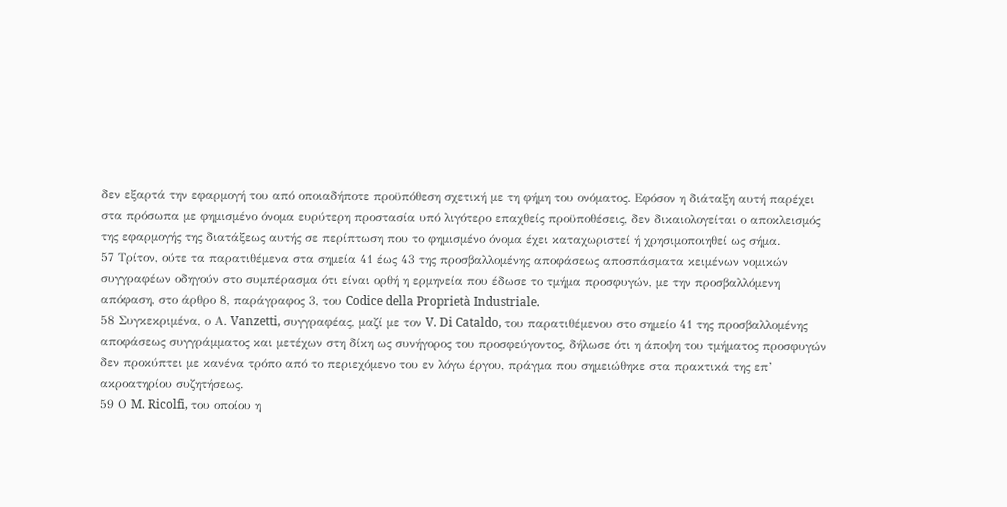δεν εξαρτά την εφαρμογή του από οποιαδήποτε προϋπόθεση σχετική με τη φήμη του ονόματος. Εφόσον η διάταξη αυτή παρέχει στα πρόσωπα με φημισμένο όνομα ευρύτερη προστασία υπό λιγότερο επαχθείς προϋποθέσεις, δεν δικαιολογείται ο αποκλεισμός της εφαρμογής της διατάξεως αυτής σε περίπτωση που το φημισμένο όνομα έχει καταχωριστεί ή χρησιμοποιηθεί ως σήμα.
57 Τρίτον, ούτε τα παρατιθέμενα στα σημεία 41 έως 43 της προσβαλλομένης αποφάσεως αποσπάσματα κειμένων νομικών συγγραφέων οδηγούν στο συμπέρασμα ότι είναι ορθή η ερμηνεία που έδωσε το τμήμα προσφυγών, με την προσβαλλόμενη απόφαση, στο άρθρο 8, παράγραφος 3, του Codice della Proprietà Industriale.
58 Συγκεκριμένα, ο Α. Vanzetti, συγγραφέας, μαζί με τον V. Di Cataldo, του παρατιθέμενου στο σημείο 41 της προσβαλλομένης αποφάσεως συγγράμματος και μετέχων στη δίκη ως συνήγορος του προσφεύγοντος, δήλωσε ότι η άποψη του τμήματος προσφυγών δεν προκύπτει με κανένα τρόπο από το περιεχόμενο του εν λόγω έργου, πράγμα που σημειώθηκε στα πρακτικά της επ’ ακροατηρίου συζητήσεως.
59 Ο M. Ricolfi, του οποίου η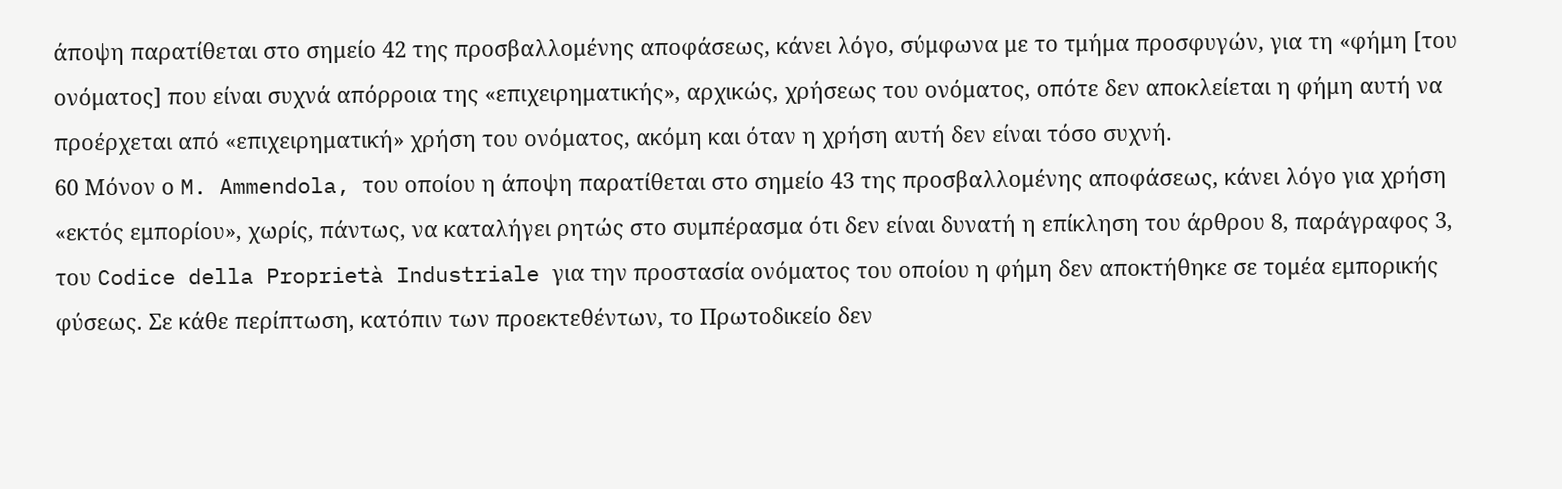άποψη παρατίθεται στο σημείο 42 της προσβαλλομένης αποφάσεως, κάνει λόγο, σύμφωνα με το τμήμα προσφυγών, για τη «φήμη [του ονόματος] που είναι συχνά απόρροια της «επιχειρηματικής», αρχικώς, χρήσεως του ονόματος, οπότε δεν αποκλείεται η φήμη αυτή να προέρχεται από «επιχειρηματική» χρήση του ονόματος, ακόμη και όταν η χρήση αυτή δεν είναι τόσο συχνή.
60 Μόνον ο M. Ammendola, του οποίου η άποψη παρατίθεται στο σημείο 43 της προσβαλλομένης αποφάσεως, κάνει λόγο για χρήση «εκτός εμπορίου», χωρίς, πάντως, να καταλήγει ρητώς στο συμπέρασμα ότι δεν είναι δυνατή η επίκληση του άρθρου 8, παράγραφος 3, του Codice della Proprietà Industriale για την προστασία ονόματος του οποίου η φήμη δεν αποκτήθηκε σε τομέα εμπορικής φύσεως. Σε κάθε περίπτωση, κατόπιν των προεκτεθέντων, το Πρωτοδικείο δεν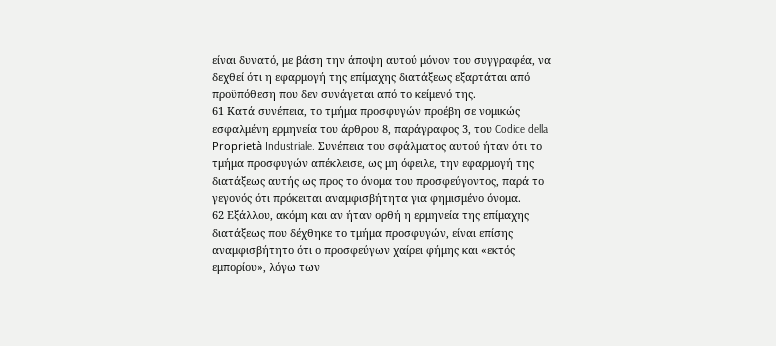είναι δυνατό, με βάση την άποψη αυτού μόνον του συγγραφέα, να δεχθεί ότι η εφαρμογή της επίμαχης διατάξεως εξαρτάται από προϋπόθεση που δεν συνάγεται από το κείμενό της.
61 Κατά συνέπεια, το τμήμα προσφυγών προέβη σε νομικώς εσφαλμένη ερμηνεία του άρθρου 8, παράγραφος 3, του Codice della Proprietà Industriale. Συνέπεια του σφάλματος αυτού ήταν ότι το τμήμα προσφυγών απέκλεισε, ως μη όφειλε, την εφαρμογή της διατάξεως αυτής ως προς το όνομα του προσφεύγοντος, παρά το γεγονός ότι πρόκειται αναμφισβήτητα για φημισμένο όνομα.
62 Εξάλλου, ακόμη και αν ήταν ορθή η ερμηνεία της επίμαχης διατάξεως που δέχθηκε το τμήμα προσφυγών, είναι επίσης αναμφισβήτητο ότι ο προσφεύγων χαίρει φήμης και «εκτός εμπορίου», λόγω των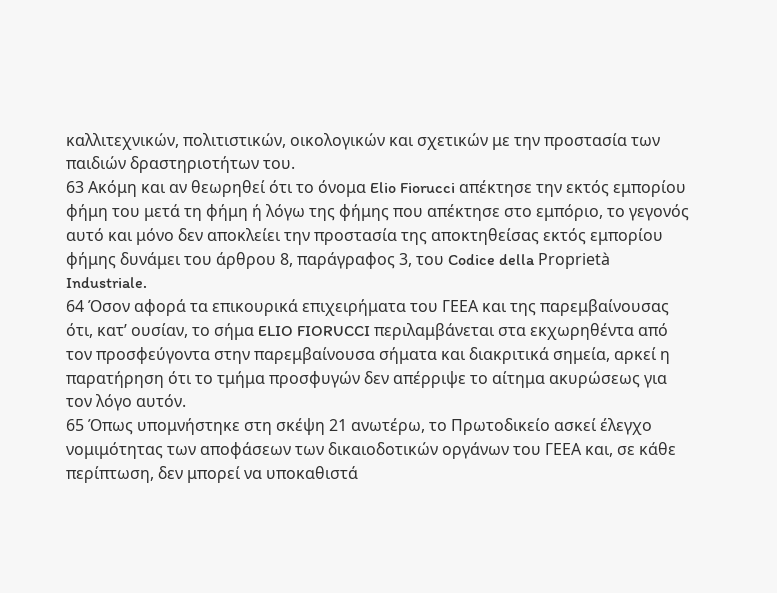καλλιτεχνικών, πολιτιστικών, οικολογικών και σχετικών με την προστασία των παιδιών δραστηριοτήτων του.
63 Ακόμη και αν θεωρηθεί ότι το όνομα Elio Fiorucci απέκτησε την εκτός εμπορίου φήμη του μετά τη φήμη ή λόγω της φήμης που απέκτησε στο εμπόριο, το γεγονός αυτό και μόνο δεν αποκλείει την προστασία της αποκτηθείσας εκτός εμπορίου φήμης δυνάμει του άρθρου 8, παράγραφος 3, του Codice della Proprietà Industriale.
64 Όσον αφορά τα επικουρικά επιχειρήματα του ΓΕΕΑ και της παρεμβαίνουσας ότι, κατ’ ουσίαν, το σήμα ELIO FIORUCCI περιλαμβάνεται στα εκχωρηθέντα από τον προσφεύγοντα στην παρεμβαίνουσα σήματα και διακριτικά σημεία, αρκεί η παρατήρηση ότι το τμήμα προσφυγών δεν απέρριψε το αίτημα ακυρώσεως για τον λόγο αυτόν.
65 Όπως υπομνήστηκε στη σκέψη 21 ανωτέρω, το Πρωτοδικείο ασκεί έλεγχο νομιμότητας των αποφάσεων των δικαιοδοτικών οργάνων του ΓΕΕΑ και, σε κάθε περίπτωση, δεν μπορεί να υποκαθιστά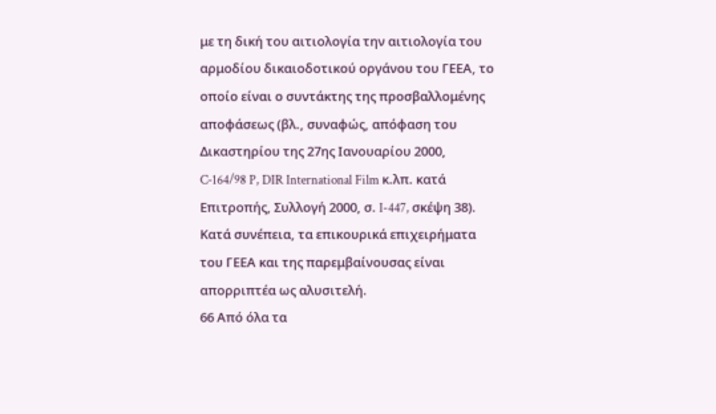με τη δική του αιτιολογία την αιτιολογία του αρμοδίου δικαιοδοτικού οργάνου του ΓΕΕΑ, το οποίο είναι ο συντάκτης της προσβαλλομένης αποφάσεως (βλ., συναφώς, απόφαση του Δικαστηρίου της 27ης Ιανουαρίου 2000, C‑164/98 P, DIR International Film κ.λπ. κατά Επιτροπής, Συλλογή 2000, σ. I-447, σκέψη 38). Κατά συνέπεια, τα επικουρικά επιχειρήματα του ΓΕΕΑ και της παρεμβαίνουσας είναι απορριπτέα ως αλυσιτελή.
66 Από όλα τα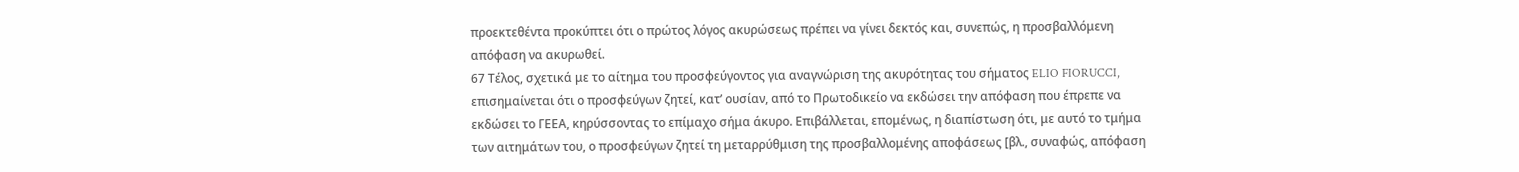προεκτεθέντα προκύπτει ότι ο πρώτος λόγος ακυρώσεως πρέπει να γίνει δεκτός και, συνεπώς, η προσβαλλόμενη απόφαση να ακυρωθεί.
67 Τέλος, σχετικά με το αίτημα του προσφεύγοντος για αναγνώριση της ακυρότητας του σήματος ELIO FIORUCCI, επισημαίνεται ότι ο προσφεύγων ζητεί, κατ’ ουσίαν, από το Πρωτοδικείο να εκδώσει την απόφαση που έπρεπε να εκδώσει το ΓΕΕΑ, κηρύσσοντας το επίμαχο σήμα άκυρο. Επιβάλλεται, επομένως, η διαπίστωση ότι, με αυτό το τμήμα των αιτημάτων του, ο προσφεύγων ζητεί τη μεταρρύθμιση της προσβαλλομένης αποφάσεως [βλ., συναφώς, απόφαση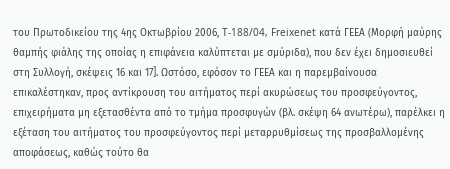του Πρωτοδικείου της 4ης Οκτωβρίου 2006, T‑188/04, Freixenet κατά ΓΕΕΑ (Mορφή μαύρης θαμπής φιάλης της οποίας η επιφάνεια καλύπτεται με σμύριδα), που δεν έχει δημοσιευθεί στη Συλλογή, σκέψεις 16 και 17]. Ωστόσο, εφόσον το ΓΕΕΑ και η παρεμβαίνουσα επικαλέστηκαν, προς αντίκρουση του αιτήματος περί ακυρώσεως του προσφεύγοντος, επιχειρήματα μη εξετασθέντα από το τμήμα προσφυγών (βλ. σκέψη 64 ανωτέρω), παρέλκει η εξέταση του αιτήματος του προσφεύγοντος περί μεταρρυθμίσεως της προσβαλλομένης αποφάσεως, καθώς τούτο θα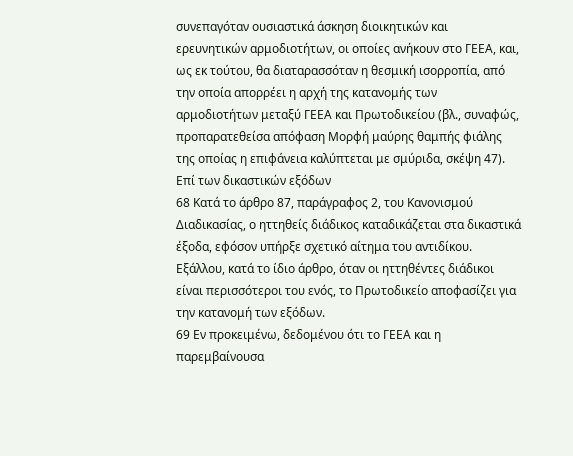συνεπαγόταν ουσιαστικά άσκηση διοικητικών και ερευνητικών αρμοδιοτήτων, οι οποίες ανήκουν στο ΓΕΕΑ, και, ως εκ τούτου, θα διαταρασσόταν η θεσμική ισορροπία, από την οποία απορρέει η αρχή της κατανομής των αρμοδιοτήτων μεταξύ ΓΕΕΑ και Πρωτοδικείου (βλ., συναφώς, προπαρατεθείσα απόφαση Mορφή μαύρης θαμπής φιάλης της οποίας η επιφάνεια καλύπτεται με σμύριδα, σκέψη 47).
Επί των δικαστικών εξόδων
68 Κατά το άρθρο 87, παράγραφος 2, του Κανονισμού Διαδικασίας, ο ηττηθείς διάδικος καταδικάζεται στα δικαστικά έξοδα, εφόσον υπήρξε σχετικό αίτημα του αντιδίκου. Εξάλλου, κατά το ίδιο άρθρο, όταν οι ηττηθέντες διάδικοι είναι περισσότεροι του ενός, το Πρωτοδικείο αποφασίζει για την κατανομή των εξόδων.
69 Εν προκειμένω, δεδομένου ότι το ΓΕΕΑ και η παρεμβαίνουσα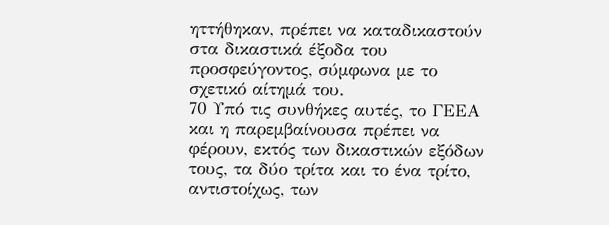ηττήθηκαν, πρέπει να καταδικαστούν στα δικαστικά έξοδα του προσφεύγοντος, σύμφωνα με το σχετικό αίτημά του.
70 Υπό τις συνθήκες αυτές, το ΓΕΕΑ και η παρεμβαίνουσα πρέπει να φέρουν, εκτός των δικαστικών εξόδων τους, τα δύο τρίτα και το ένα τρίτο, αντιστοίχως, των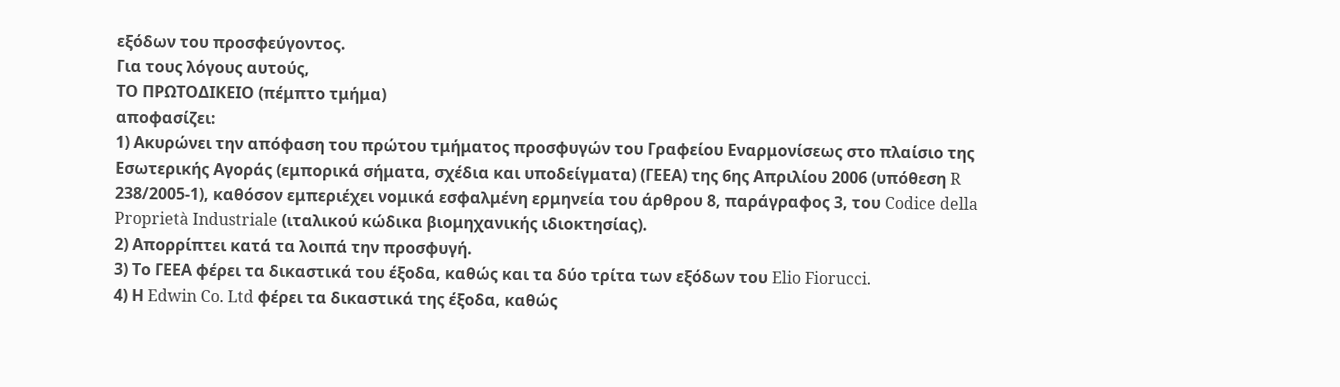εξόδων του προσφεύγοντος.
Για τους λόγους αυτούς,
ΤΟ ΠΡΩΤΟΔΙΚΕΙΟ (πέμπτο τμήμα)
αποφασίζει:
1) Ακυρώνει την απόφαση του πρώτου τμήματος προσφυγών του Γραφείου Εναρμονίσεως στο πλαίσιο της Εσωτερικής Αγοράς (εμπορικά σήματα, σχέδια και υποδείγματα) (ΓΕΕΑ) της 6ης Απριλίου 2006 (υπόθεση R 238/2005-1), καθόσον εμπεριέχει νομικά εσφαλμένη ερμηνεία του άρθρου 8, παράγραφος 3, του Codice della Proprietà Industriale (ιταλικού κώδικα βιομηχανικής ιδιοκτησίας).
2) Απορρίπτει κατά τα λοιπά την προσφυγή.
3) Το ΓΕΕΑ φέρει τα δικαστικά του έξοδα, καθώς και τα δύο τρίτα των εξόδων του Elio Fiorucci.
4) Η Edwin Co. Ltd φέρει τα δικαστικά της έξοδα, καθώς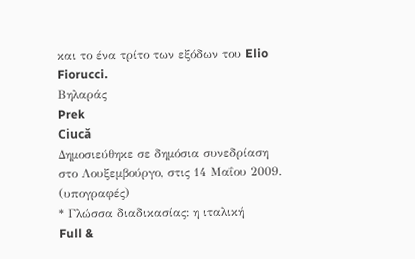και το ένα τρίτο των εξόδων του Elio Fiorucci.
Βηλαράς
Prek
Ciucǎ
Δημοσιεύθηκε σε δημόσια συνεδρίαση στο Λουξεμβούργο, στις 14 Μαΐου 2009.
(υπογραφές)
* Γλώσσα διαδικασίας: η ιταλική
Full &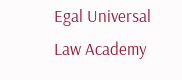Egal Universal Law Academy